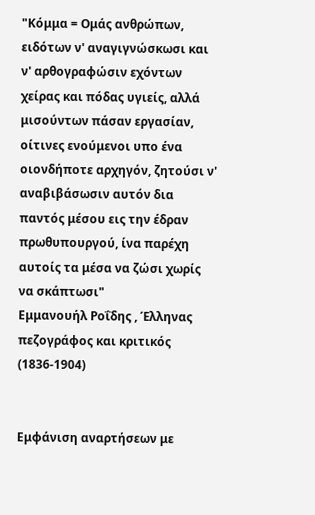"Κόμμα = Ομάς ανθρώπων, ειδότων ν' αναγιγνώσκωσι και ν' αρθογραφώσιν εχόντων χείρας και πόδας υγιείς, αλλά μισούντων πάσαν εργασίαν, οίτινες ενούμενοι υπο ένα οιονδήποτε αρχηγόν, ζητούσι ν' αναβιβάσωσιν αυτόν δια παντός μέσου εις την έδραν πρωθυπουργού, ίνα παρέχη αυτοίς τα μέσα να ζώσι χωρίς να σκάπτωσι"
Εμμανουήλ Ροΐδης , Έλληνας πεζογράφος και κριτικός (1836-1904)


Εμφάνιση αναρτήσεων με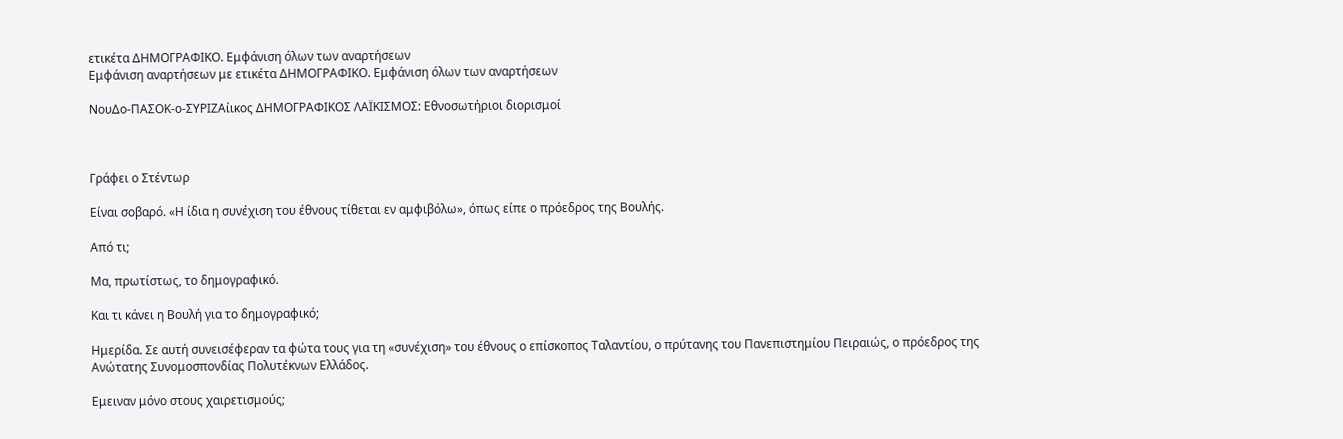ετικέτα ΔΗΜΟΓΡΑΦΙΚΟ. Εμφάνιση όλων των αναρτήσεων
Εμφάνιση αναρτήσεων με ετικέτα ΔΗΜΟΓΡΑΦΙΚΟ. Εμφάνιση όλων των αναρτήσεων

ΝουΔο-ΠΑΣΟΚ-ο-ΣΥΡΙΖΑίικος ΔΗΜΟΓΡΑΦΙΚΟΣ ΛΑΪΚΙΣΜΟΣ: Εθνοσωτήριοι διορισμοί



Γράφει ο Στέντωρ

Είναι σοβαρό. «Η ίδια η συνέχιση του έθνους τίθεται εν αμφιβόλω», όπως είπε ο πρόεδρος της Βουλής.

Από τι;

Μα, πρωτίστως, το δημογραφικό.

Και τι κάνει η Βουλή για το δημογραφικό;

Ημερίδα. Σε αυτή συνεισέφεραν τα φώτα τους για τη «συνέχιση» του έθνους ο επίσκοπος Ταλαντίου, ο πρύτανης του Πανεπιστημίου Πειραιώς, ο πρόεδρος της Ανώτατης Συνομοσπονδίας Πολυτέκνων Ελλάδος.

Εμειναν μόνο στους χαιρετισμούς;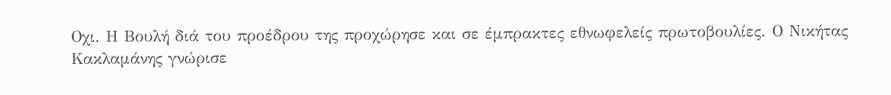Οχι. Η Βουλή διά του προέδρου της προχώρησε και σε έμπρακτες εθνωφελείς πρωτοβουλίες. Ο Νικήτας Κακλαμάνης γνώρισε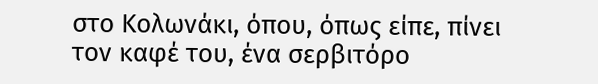στο Κολωνάκι, όπου, όπως είπε, πίνει τον καφέ του, ένα σερβιτόρο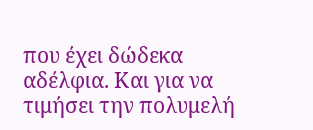που έχει δώδεκα αδέλφια. Και για να τιμήσει την πολυμελή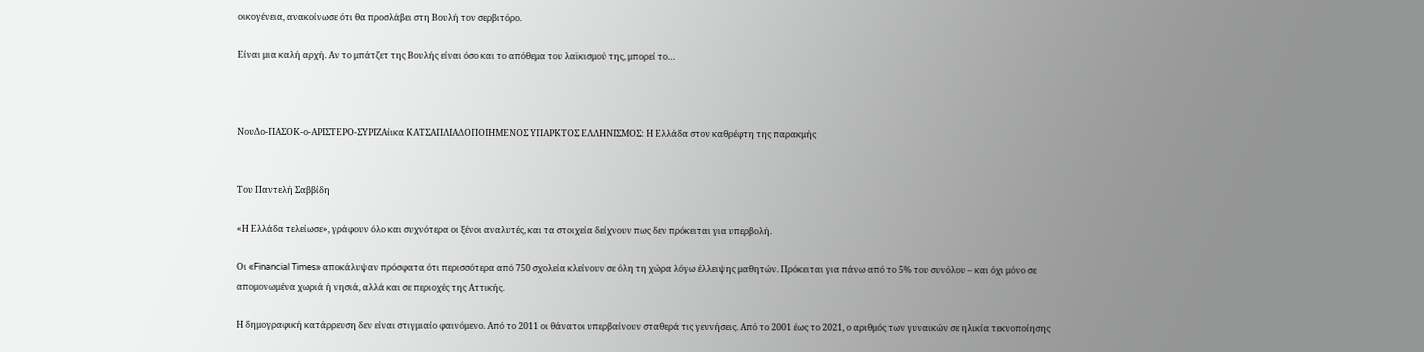οικογένεια, ανακοίνωσε ότι θα προσλάβει στη Βουλή τον σερβιτόρο.

Είναι μια καλή αρχή. Αν το μπάτζετ της Βουλής είναι όσο και το απόθεμα του λαϊκισμού της, μπορεί το…



ΝουΔο-ΠΑΣΟΚ-ο-ΑΡΙΣΤΕΡΟ-ΣΥΡΙΖΑίικα ΚΑΤΣΑΠΛΙΑΔΟΠΟΙΗΜΕΝΟΣ ΥΠΑΡΚΤΟΣ ΕΛΛΗΝΙΣΜΟΣ: Η Ελλάδα στον καθρέφτη της παρακμής


Του Παντελή Σαββίδη

«Η Ελλάδα τελείωσε», γράφουν όλο και συχνότερα οι ξένοι αναλυτές, και τα στοιχεία δείχνουν πως δεν πρόκειται για υπερβολή.

Οι «Financial Times» αποκάλυψαν πρόσφατα ότι περισσότερα από 750 σχολεία κλείνουν σε όλη τη χώρα λόγω έλλειψης μαθητών. Πρόκειται για πάνω από το 5% του συνόλου – και όχι μόνο σε απομονωμένα χωριά ή νησιά, αλλά και σε περιοχές της Αττικής.

Η δημογραφική κατάρρευση δεν είναι στιγμιαίο φαινόμενο. Από το 2011 οι θάνατοι υπερβαίνουν σταθερά τις γεννήσεις. Από το 2001 έως το 2021, ο αριθμός των γυναικών σε ηλικία τεκνοποίησης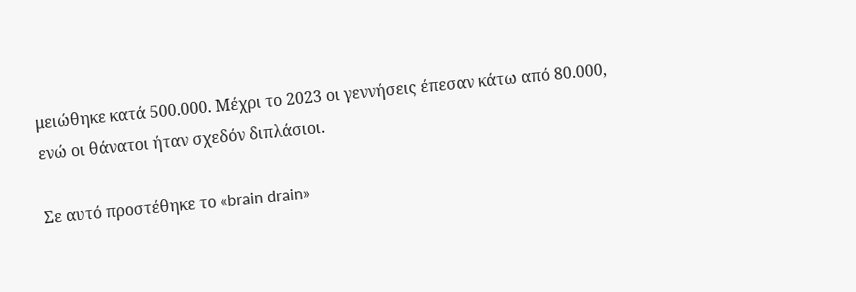μειώθηκε κατά 500.000. Μέχρι το 2023 οι γεννήσεις έπεσαν κάτω από 80.000, ενώ οι θάνατοι ήταν σχεδόν διπλάσιοι.

Σε αυτό προστέθηκε το «brain drain»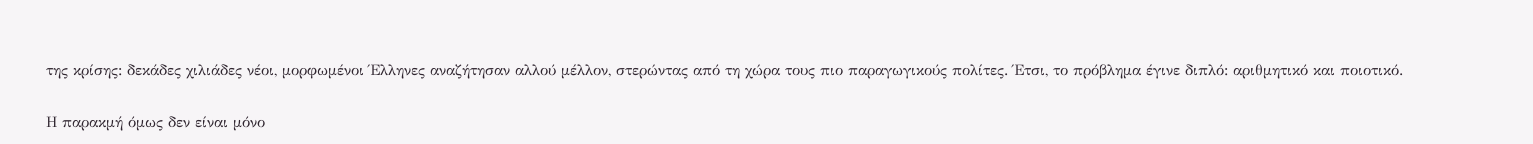της κρίσης: δεκάδες χιλιάδες νέοι, μορφωμένοι Έλληνες αναζήτησαν αλλού μέλλον, στερώντας από τη χώρα τους πιο παραγωγικούς πολίτες. Έτσι, το πρόβλημα έγινε διπλό: αριθμητικό και ποιοτικό.

Η παρακμή όμως δεν είναι μόνο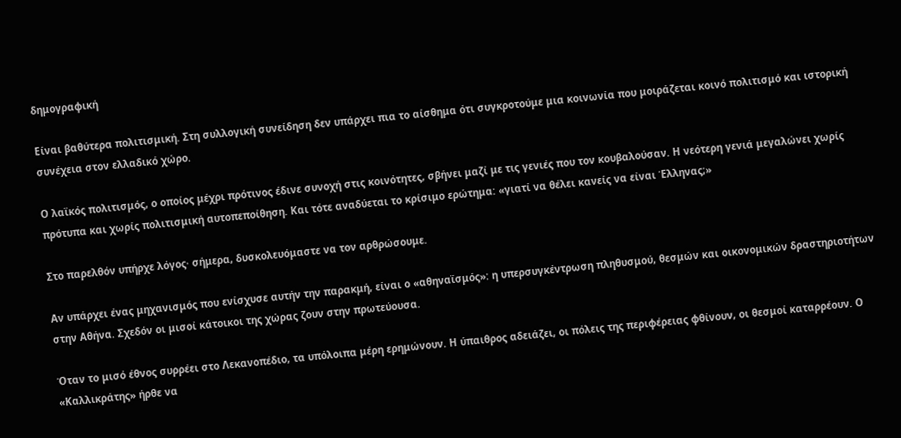δημογραφική

Είναι βαθύτερα πολιτισμική. Στη συλλογική συνείδηση δεν υπάρχει πια το αίσθημα ότι συγκροτούμε μια κοινωνία που μοιράζεται κοινό πολιτισμό και ιστορική συνέχεια στον ελλαδικό χώρο.

Ο λαϊκός πολιτισμός, ο οποίος μέχρι πρότινος έδινε συνοχή στις κοινότητες, σβήνει μαζί με τις γενιές που τον κουβαλούσαν. Η νεότερη γενιά μεγαλώνει χωρίς πρότυπα και χωρίς πολιτισμική αυτοπεποίθηση. Και τότε αναδύεται το κρίσιμο ερώτημα: «γιατί να θέλει κανείς να είναι Έλληνας;»

Στο παρελθόν υπήρχε λόγος· σήμερα, δυσκολευόμαστε να τον αρθρώσουμε.

Αν υπάρχει ένας μηχανισμός που ενίσχυσε αυτήν την παρακμή, είναι ο «αθηναϊσμός»: η υπερσυγκέντρωση πληθυσμού, θεσμών και οικονομικών δραστηριοτήτων στην Αθήνα. Σχεδόν οι μισοί κάτοικοι της χώρας ζουν στην πρωτεύουσα.

Όταν το μισό έθνος συρρέει στο Λεκανοπέδιο, τα υπόλοιπα μέρη ερημώνουν. Η ύπαιθρος αδειάζει, οι πόλεις της περιφέρειας φθίνουν, οι θεσμοί καταρρέουν. Ο «Καλλικράτης» ήρθε να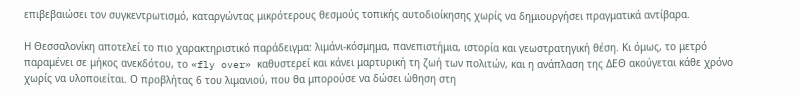επιβεβαιώσει τον συγκεντρωτισμό, καταργώντας μικρότερους θεσμούς τοπικής αυτοδιοίκησης χωρίς να δημιουργήσει πραγματικά αντίβαρα.

Η Θεσσαλονίκη αποτελεί το πιο χαρακτηριστικό παράδειγμα: λιμάνι-κόσμημα, πανεπιστήμια, ιστορία και γεωστρατηγική θέση. Κι όμως, το μετρό παραμένει σε μήκος ανεκδότου, το «fly over» καθυστερεί και κάνει μαρτυρική τη ζωή των πολιτών, και η ανάπλαση της ΔΕΘ ακούγεται κάθε χρόνο χωρίς να υλοποιείται. Ο προβλήτας 6 του λιμανιού, που θα μπορούσε να δώσει ώθηση στη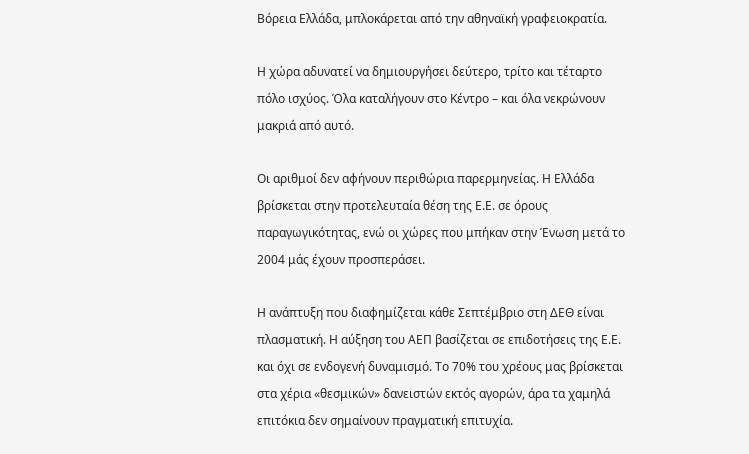Βόρεια Ελλάδα, μπλοκάρεται από την αθηναϊκή γραφειοκρατία.

Η χώρα αδυνατεί να δημιουργήσει δεύτερο, τρίτο και τέταρτο πόλο ισχύος. Όλα καταλήγουν στο Κέντρο – και όλα νεκρώνουν μακριά από αυτό.

Οι αριθμοί δεν αφήνουν περιθώρια παρερμηνείας. Η Ελλάδα βρίσκεται στην προτελευταία θέση της Ε.Ε. σε όρους παραγωγικότητας, ενώ οι χώρες που μπήκαν στην Ένωση μετά το 2004 μάς έχουν προσπεράσει.

Η ανάπτυξη που διαφημίζεται κάθε Σεπτέμβριο στη ΔΕΘ είναι πλασματική. Η αύξηση του ΑΕΠ βασίζεται σε επιδοτήσεις της Ε.Ε. και όχι σε ενδογενή δυναμισμό. Το 70% του χρέους μας βρίσκεται στα χέρια «θεσμικών» δανειστών εκτός αγορών, άρα τα χαμηλά επιτόκια δεν σημαίνουν πραγματική επιτυχία.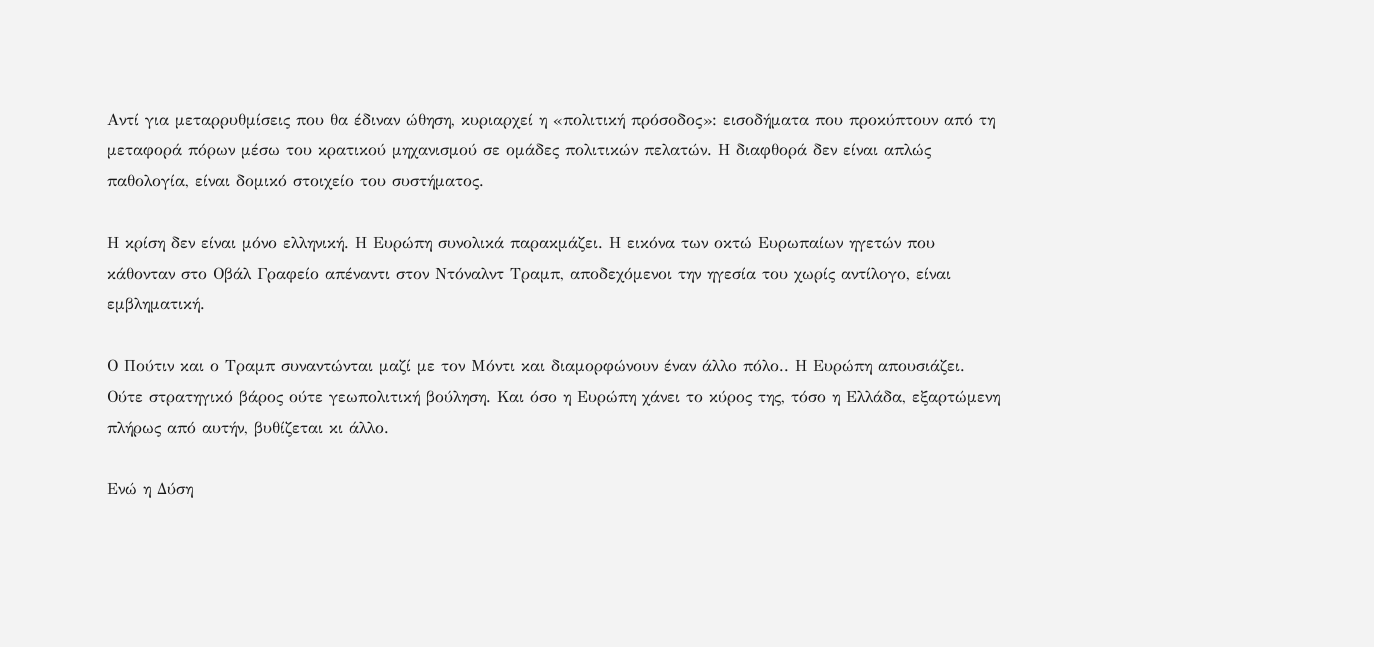Αντί για μεταρρυθμίσεις που θα έδιναν ώθηση, κυριαρχεί η «πολιτική πρόσοδος»: εισοδήματα που προκύπτουν από τη μεταφορά πόρων μέσω του κρατικού μηχανισμού σε ομάδες πολιτικών πελατών. Η διαφθορά δεν είναι απλώς παθολογία, είναι δομικό στοιχείο του συστήματος.

Η κρίση δεν είναι μόνο ελληνική. Η Ευρώπη συνολικά παρακμάζει. Η εικόνα των οκτώ Ευρωπαίων ηγετών που κάθονταν στο Οβάλ Γραφείο απέναντι στον Ντόναλντ Τραμπ, αποδεχόμενοι την ηγεσία του χωρίς αντίλογο, είναι εμβληματική.

Ο Πούτιν και ο Τραμπ συναντώνται μαζί με τον Μόντι και διαμορφώνουν έναν άλλο πόλο.. Η Ευρώπη απουσιάζει. Ούτε στρατηγικό βάρος ούτε γεωπολιτική βούληση. Και όσο η Ευρώπη χάνει το κύρος της, τόσο η Ελλάδα, εξαρτώμενη πλήρως από αυτήν, βυθίζεται κι άλλο.

Ενώ η Δύση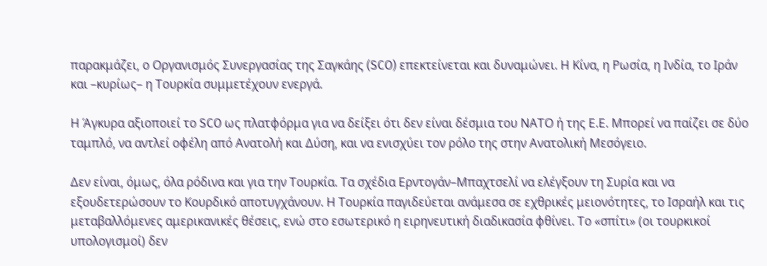παρακμάζει, ο Οργανισμός Συνεργασίας της Σαγκάης (SCO) επεκτείνεται και δυναμώνει. Η Κίνα, η Ρωσία, η Ινδία, το Ιράν και –κυρίως– η Τουρκία συμμετέχουν ενεργά.

Η Άγκυρα αξιοποιεί το SCO ως πλατφόρμα για να δείξει ότι δεν είναι δέσμια του ΝΑΤΟ ή της Ε.Ε. Μπορεί να παίζει σε δύο ταμπλό, να αντλεί οφέλη από Ανατολή και Δύση, και να ενισχύει τον ρόλο της στην Ανατολική Μεσόγειο.

Δεν είναι, όμως, όλα ρόδινα και για την Τουρκία. Τα σχέδια Ερντογάν–Μπαχτσελί να ελέγξουν τη Συρία και να εξουδετερώσουν το Κουρδικό αποτυγχάνουν. Η Τουρκία παγιδεύεται ανάμεσα σε εχθρικές μειονότητες, το Ισραήλ και τις μεταβαλλόμενες αμερικανικές θέσεις, ενώ στο εσωτερικό η ειρηνευτική διαδικασία φθίνει. Το «σπίτι» (οι τουρκικοί υπολογισμοί) δεν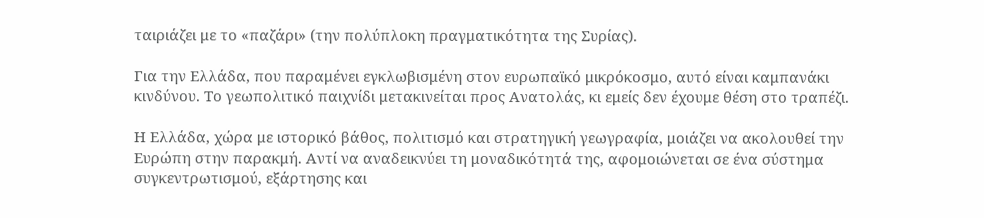ταιριάζει με το «παζάρι» (την πολύπλοκη πραγματικότητα της Συρίας).

Για την Ελλάδα, που παραμένει εγκλωβισμένη στον ευρωπαϊκό μικρόκοσμο, αυτό είναι καμπανάκι κινδύνου. Το γεωπολιτικό παιχνίδι μετακινείται προς Ανατολάς, κι εμείς δεν έχουμε θέση στο τραπέζι.

Η Ελλάδα, χώρα με ιστορικό βάθος, πολιτισμό και στρατηγική γεωγραφία, μοιάζει να ακολουθεί την Ευρώπη στην παρακμή. Αντί να αναδεικνύει τη μοναδικότητά της, αφομοιώνεται σε ένα σύστημα συγκεντρωτισμού, εξάρτησης και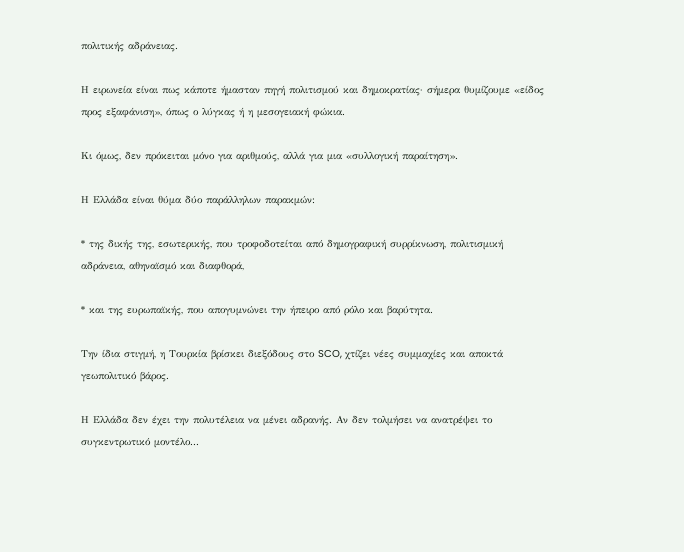πολιτικής αδράνειας.

Η ειρωνεία είναι πως κάποτε ήμασταν πηγή πολιτισμού και δημοκρατίας· σήμερα θυμίζουμε «είδος προς εξαφάνιση», όπως ο λύγκας ή η μεσογειακή φώκια.

Κι όμως, δεν πρόκειται μόνο για αριθμούς, αλλά για μια «συλλογική παραίτηση».

Η Ελλάδα είναι θύμα δύο παράλληλων παρακμών:

* της δικής της, εσωτερικής, που τροφοδοτείται από δημογραφική συρρίκνωση, πολιτισμική αδράνεια, αθηναϊσμό και διαφθορά,

* και της ευρωπαϊκής, που απογυμνώνει την ήπειρο από ρόλο και βαρύτητα.

Την ίδια στιγμή, η Τουρκία βρίσκει διεξόδους στο SCO, χτίζει νέες συμμαχίες και αποκτά γεωπολιτικό βάρος.

Η Ελλάδα δεν έχει την πολυτέλεια να μένει αδρανής. Αν δεν τολμήσει να ανατρέψει το συγκεντρωτικό μοντέλο...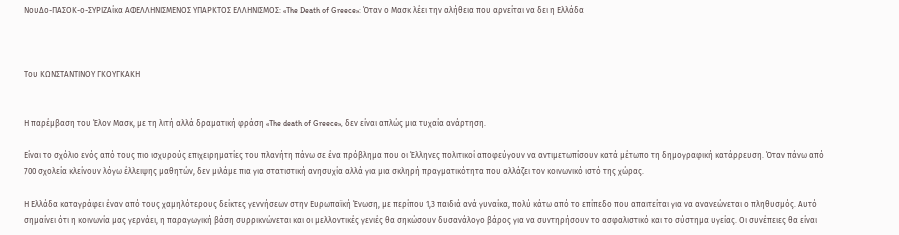ΝουΔο-ΠΑΣΟΚ-ο-ΣΥΡΙΖΑίκα ΑΦΕΛΛΗΝΙΣΜΕΝΟΣ ΥΠΑΡΚΤΟΣ ΕΛΛΗΝΙΣΜΟΣ: «The Death of Greece»: Όταν ο Μασκ λέει την αλήθεια που αρνείται να δει η Ελλάδα



Του ΚΩΝΣΤΑΝΤΙΝΟΥ ΓΚΟΥΓΚΑΚΗ


Η παρέμβαση του Έλον Μασκ, με τη λιτή αλλά δραματική φράση «The death of Greece», δεν είναι απλώς μια τυχαία ανάρτηση.

Είναι το σχόλιο ενός από τους πιο ισχυρούς επιχειρηματίες του πλανήτη πάνω σε ένα πρόβλημα που οι Έλληνες πολιτικοί αποφεύγουν να αντιμετωπίσουν κατά μέτωπο τη δημογραφική κατάρρευση. Όταν πάνω από 700 σχολεία κλείνουν λόγω έλλειψης μαθητών, δεν μιλάμε πια για στατιστική ανησυχία αλλά για μια σκληρή πραγματικότητα που αλλάζει τον κοινωνικό ιστό της χώρας.

Η Ελλάδα καταγράφει έναν από τους χαμηλότερους δείκτες γεννήσεων στην Ευρωπαϊκή Ένωση, με περίπου 1,3 παιδιά ανά γυναίκα, πολύ κάτω από το επίπεδο που απαιτείται για να ανανεώνεται ο πληθυσμός. Αυτό σημαίνει ότι η κοινωνία μας γερνάει, η παραγωγική βάση συρρικνώνεται και οι μελλοντικές γενιές θα σηκώσουν δυσανάλογο βάρος για να συντηρήσουν το ασφαλιστικό και το σύστημα υγείας. Οι συνέπειες θα είναι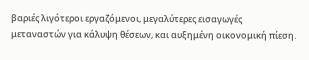βαριές λιγότεροι εργαζόμενοι, μεγαλύτερες εισαγωγές μεταναστών για κάλυψη θέσεων, και αυξημένη οικονομική πίεση.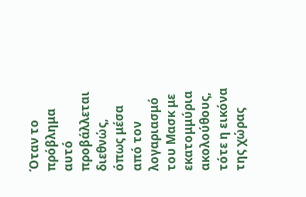Όταν το πρόβλημα αυτό προβάλλεται διεθνώς, όπως μέσα από τον λογαριασμό του Μασκ με εκατομμύρια ακολούθους, τότε η εικόνα της χώρας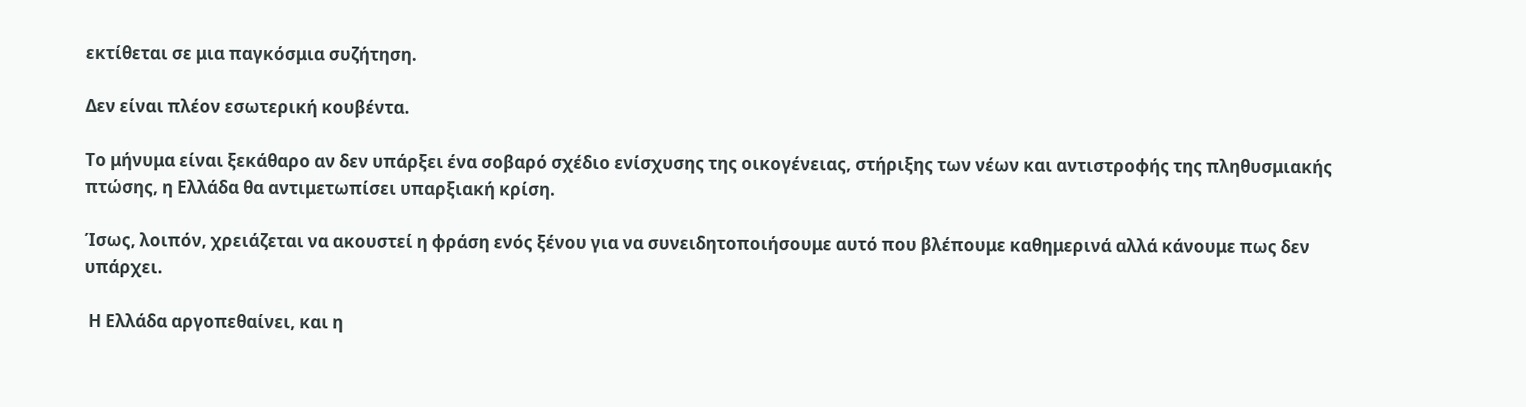εκτίθεται σε μια παγκόσμια συζήτηση.

Δεν είναι πλέον εσωτερική κουβέντα.

Το μήνυμα είναι ξεκάθαρο αν δεν υπάρξει ένα σοβαρό σχέδιο ενίσχυσης της οικογένειας, στήριξης των νέων και αντιστροφής της πληθυσμιακής πτώσης, η Ελλάδα θα αντιμετωπίσει υπαρξιακή κρίση.

Ίσως, λοιπόν, χρειάζεται να ακουστεί η φράση ενός ξένου για να συνειδητοποιήσουμε αυτό που βλέπουμε καθημερινά αλλά κάνουμε πως δεν υπάρχει.

 Η Ελλάδα αργοπεθαίνει, και η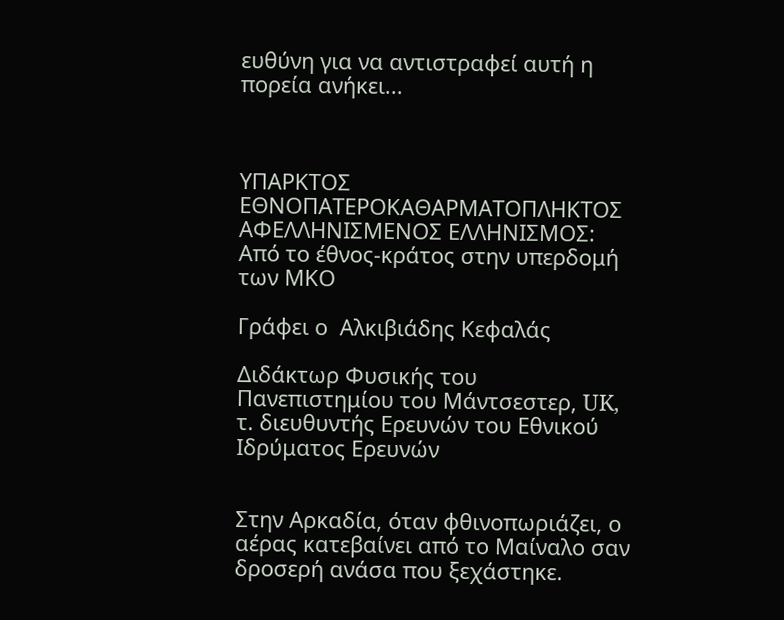ευθύνη για να αντιστραφεί αυτή η πορεία ανήκει...



ΥΠΑΡΚΤΟΣ ΕΘΝΟΠΑΤΕΡΟΚΑΘΑΡΜΑΤΟΠΛΗΚΤΟΣ ΑΦΕΛΛΗΝΙΣΜΕΝΟΣ ΕΛΛΗΝΙΣΜΟΣ: Από το έθνος-κράτος στην υπερδομή των ΜΚΟ

Γράφει ο  Αλκιβιάδης Κεφαλάς

Διδάκτωρ Φυσικής του Πανεπιστημίου του Μάντσεστερ, UK, τ. διευθυντής Ερευνών του Εθνικού Ιδρύματος Ερευνών


Στην Αρκαδία, όταν φθινοπωριάζει, ο αέρας κατεβαίνει από το Μαίναλο σαν δροσερή ανάσα που ξεχάστηκε.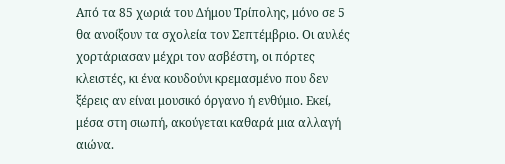Από τα 85 χωριά του Δήμου Τρίπολης, μόνο σε 5 θα ανοίξουν τα σχολεία τον Σεπτέμβριο. Οι αυλές χορτάριασαν μέχρι τον ασβέστη, οι πόρτες κλειστές, κι ένα κουδούνι κρεμασμένο που δεν ξέρεις αν είναι μουσικό όργανο ή ενθύμιο. Εκεί, μέσα στη σιωπή, ακούγεται καθαρά μια αλλαγή αιώνα.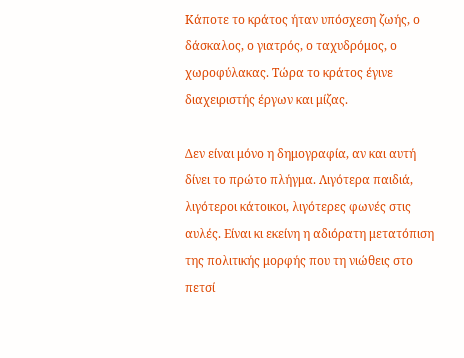Κάποτε το κράτος ήταν υπόσχεση ζωής, ο δάσκαλος, ο γιατρός, ο ταχυδρόμος, ο χωροφύλακας. Τώρα το κράτος έγινε διαχειριστής έργων και μίζας.

Δεν είναι μόνο η δημογραφία, αν και αυτή δίνει το πρώτο πλήγμα. Λιγότερα παιδιά, λιγότεροι κάτοικοι, λιγότερες φωνές στις αυλές. Είναι κι εκείνη η αδιόρατη μετατόπιση της πολιτικής μορφής που τη νιώθεις στο πετσί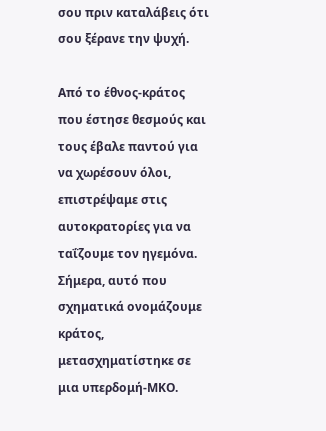σου πριν καταλάβεις ότι σου ξέρανε την ψυχή.

Από το έθνος-κράτος που έστησε θεσμούς και τους έβαλε παντού για να χωρέσουν όλοι, επιστρέψαμε στις αυτοκρατορίες για να ταΐζουμε τον ηγεμόνα. Σήμερα, αυτό που σχηματικά ονομάζουμε κράτος, μετασχηματίστηκε σε μια υπερδομή-ΜΚΟ.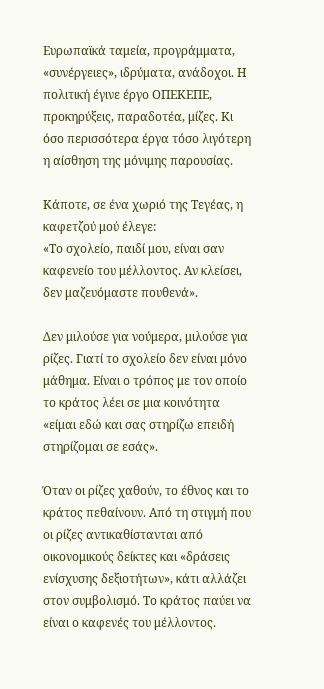Ευρωπαϊκά ταμεία, προγράμματα, «συνέργειες», ιδρύματα, ανάδοχοι. Η πολιτική έγινε έργο ΟΠΕΚΕΠΕ, προκηρύξεις, παραδοτέα, μίζες. Κι όσο περισσότερα έργα τόσο λιγότερη η αίσθηση της μόνιμης παρουσίας.

Κάποτε, σε ένα χωριό της Τεγέας, η καφετζού μού έλεγε:
«Το σχολείο, παιδί μου, είναι σαν καφενείο του μέλλοντος. Αν κλείσει, δεν μαζευόμαστε πουθενά».

Δεν μιλούσε για νούμερα, μιλούσε για ρίζες. Γιατί το σχολείο δεν είναι μόνο μάθημα. Είναι ο τρόπος με τον οποίο το κράτος λέει σε μια κοινότητα «είμαι εδώ και σας στηρίζω επειδή στηρίζομαι σε εσάς».

Όταν οι ρίζες χαθούν, το έθνος και το κράτος πεθαίνουν. Από τη στιγμή που οι ρίζες αντικαθίστανται από οικονομικούς δείκτες και «δράσεις ενίσχυσης δεξιοτήτων», κάτι αλλάζει στον συμβολισμό. Το κράτος παύει να είναι ο καφενές του μέλλοντος.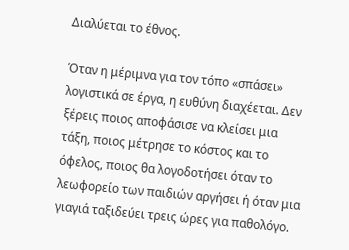Διαλύεται το έθνος.

Όταν η μέριμνα για τον τόπο «σπάσει» λογιστικά σε έργα, η ευθύνη διαχέεται. Δεν ξέρεις ποιος αποφάσισε να κλείσει μια τάξη, ποιος μέτρησε το κόστος και το όφελος, ποιος θα λογοδοτήσει όταν το λεωφορείο των παιδιών αργήσει ή όταν μια γιαγιά ταξιδεύει τρεις ώρες για παθολόγο.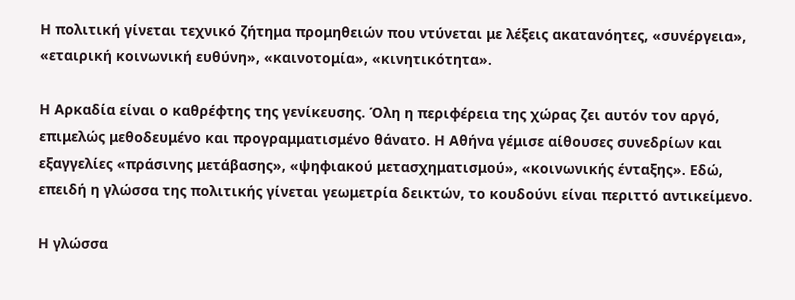Η πολιτική γίνεται τεχνικό ζήτημα προμηθειών που ντύνεται με λέξεις ακατανόητες, «συνέργεια», «εταιρική κοινωνική ευθύνη», «καινοτομία», «κινητικότητα».

Η Αρκαδία είναι ο καθρέφτης της γενίκευσης. Όλη η περιφέρεια της χώρας ζει αυτόν τον αργό, επιμελώς μεθοδευμένο και προγραμματισμένο θάνατο. Η Αθήνα γέμισε αίθουσες συνεδρίων και εξαγγελίες «πράσινης μετάβασης», «ψηφιακού μετασχηματισμού», «κοινωνικής ένταξης». Εδώ, επειδή η γλώσσα της πολιτικής γίνεται γεωμετρία δεικτών, το κουδούνι είναι περιττό αντικείμενο.

Η γλώσσα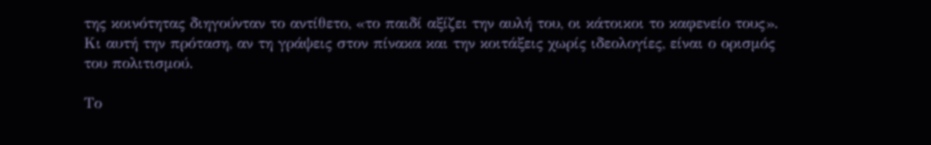της κοινότητας διηγούνταν το αντίθετο, «το παιδί αξίζει την αυλή του, οι κάτοικοι το καφενείο τους». Κι αυτή την πρόταση, αν τη γράψεις στον πίνακα και την κοιτάξεις χωρίς ιδεολογίες, είναι ο ορισμός του πολιτισμού.

Το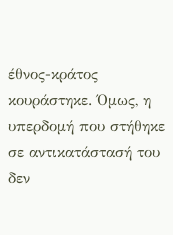έθνος-κράτος κουράστηκε. Όμως, η υπερδομή που στήθηκε σε αντικατάστασή του δεν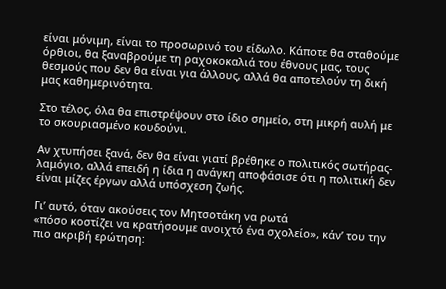είναι μόνιμη, είναι το προσωρινό του είδωλο. Κάποτε θα σταθούμε όρθιοι, θα ξαναβρούμε τη ραχοκοκαλιά του έθνους μας, τους θεσμούς που δεν θα είναι για άλλους, αλλά θα αποτελούν τη δική μας καθημερινότητα.

Στο τέλος, όλα θα επιστρέψουν στο ίδιο σημείο, στη μικρή αυλή με το σκουριασμένο κουδούνι.

Αν χτυπήσει ξανά, δεν θα είναι γιατί βρέθηκε ο πολιτικός σωτήρας-λαμόγιο, αλλά επειδή η ίδια η ανάγκη αποφάσισε ότι η πολιτική δεν είναι μίζες έργων αλλά υπόσχεση ζωής.

Γι’ αυτό, όταν ακούσεις τον Μητσοτάκη να ρωτά
«πόσο κοστίζει να κρατήσουμε ανοιχτό ένα σχολείο», κάν’ του την πιο ακριβή ερώτηση: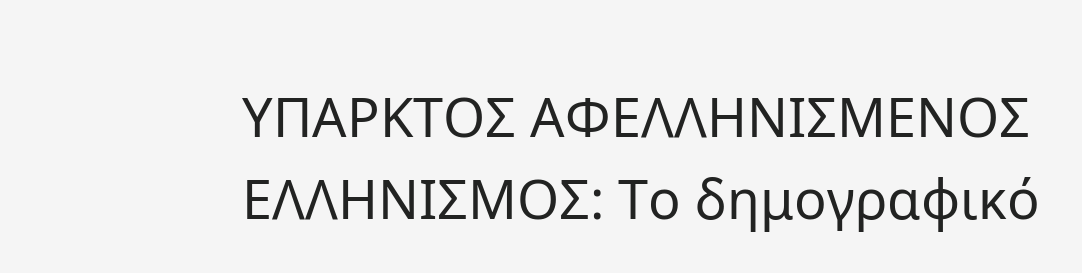ΥΠΑΡΚΤΟΣ ΑΦΕΛΛΗΝΙΣΜΕΝΟΣ ΕΛΛΗΝΙΣΜΟΣ: Το δημογραφικό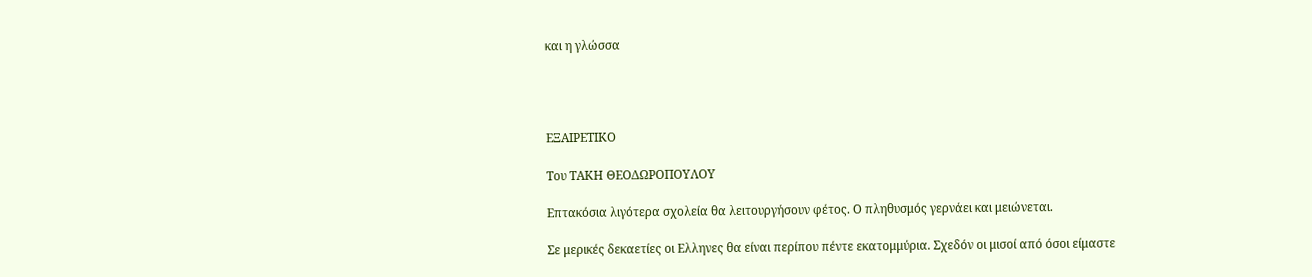και η γλώσσα




ΕΞΑΙΡΕΤΙΚΟ

Του ΤΑΚΗ ΘΕΟΔΩΡΟΠΟΥΛΟΥ

Επτακόσια λιγότερα σχολεία θα λειτουργήσουν φέτος. Ο πληθυσμός γερνάει και μειώνεται.

Σε μερικές δεκαετίες οι Ελληνες θα είναι περίπου πέντε εκατομμύρια. Σχεδόν οι μισοί από όσοι είμαστε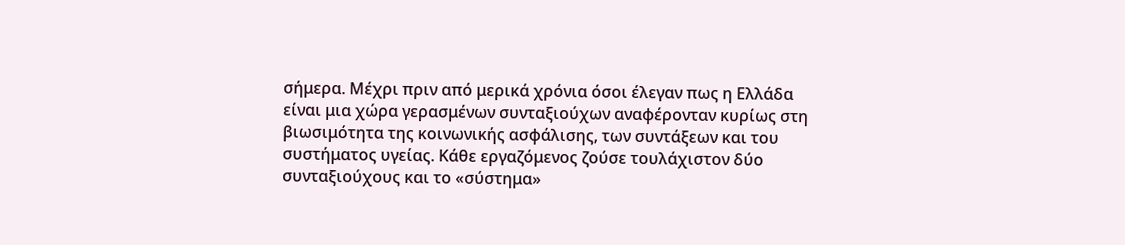σήμερα. Μέχρι πριν από μερικά χρόνια όσοι έλεγαν πως η Ελλάδα είναι μια χώρα γερασμένων συνταξιούχων αναφέρονταν κυρίως στη βιωσιμότητα της κοινωνικής ασφάλισης, των συντάξεων και του συστήματος υγείας. Κάθε εργαζόμενος ζούσε τουλάχιστον δύο συνταξιούχους και το «σύστημα»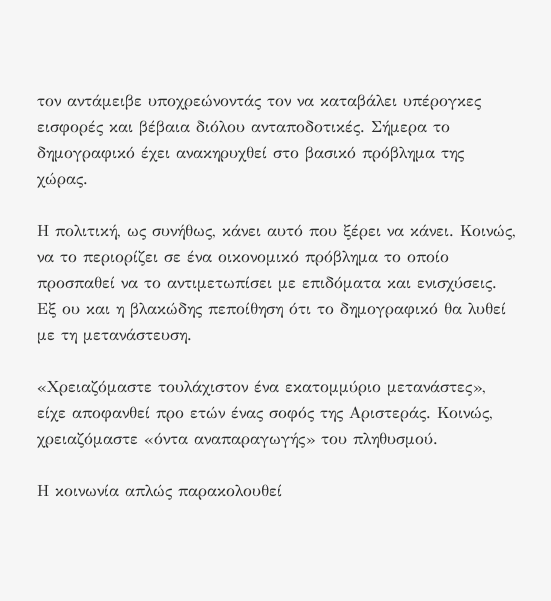τον αντάμειβε υποχρεώνοντάς τον να καταβάλει υπέρογκες εισφορές και βέβαια διόλου ανταποδοτικές. Σήμερα το δημογραφικό έχει ανακηρυχθεί στο βασικό πρόβλημα της χώρας.

Η πολιτική, ως συνήθως, κάνει αυτό που ξέρει να κάνει. Κοινώς, να το περιορίζει σε ένα οικονομικό πρόβλημα το οποίο προσπαθεί να το αντιμετωπίσει με επιδόματα και ενισχύσεις. Εξ ου και η βλακώδης πεποίθηση ότι το δημογραφικό θα λυθεί με τη μετανάστευση.

«Χρειαζόμαστε τουλάχιστον ένα εκατομμύριο μετανάστες», είχε αποφανθεί προ ετών ένας σοφός της Αριστεράς. Κοινώς, χρειαζόμαστε «όντα αναπαραγωγής» του πληθυσμού.

Η κοινωνία απλώς παρακολουθεί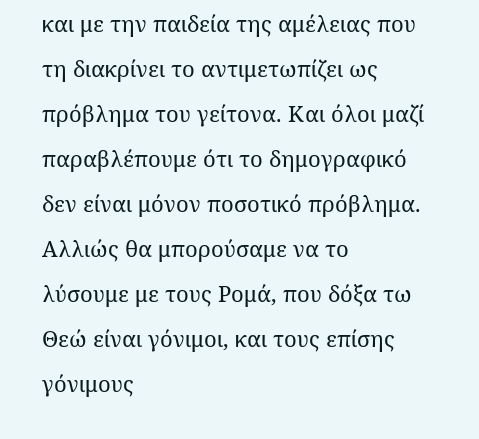και με την παιδεία της αμέλειας που τη διακρίνει το αντιμετωπίζει ως πρόβλημα του γείτονα. Και όλοι μαζί παραβλέπουμε ότι το δημογραφικό δεν είναι μόνον ποσοτικό πρόβλημα. Αλλιώς θα μπορούσαμε να το λύσουμε με τους Ρομά, που δόξα τω Θεώ είναι γόνιμοι, και τους επίσης γόνιμους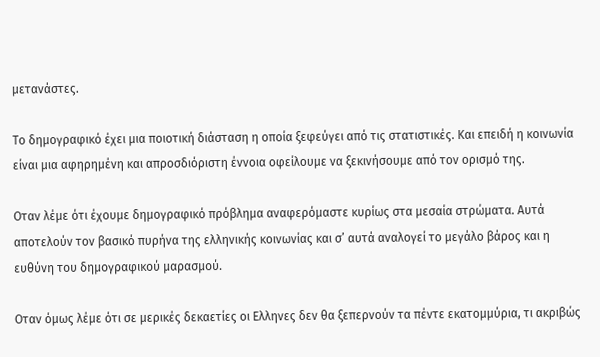μετανάστες.

Το δημογραφικό έχει μια ποιοτική διάσταση η οποία ξεφεύγει από τις στατιστικές. Και επειδή η κοινωνία είναι μια αφηρημένη και απροσδιόριστη έννοια οφείλουμε να ξεκινήσουμε από τον ορισμό της.

Οταν λέμε ότι έχουμε δημογραφικό πρόβλημα αναφερόμαστε κυρίως στα μεσαία στρώματα. Αυτά αποτελούν τον βασικό πυρήνα της ελληνικής κοινωνίας και σ’ αυτά αναλογεί το μεγάλο βάρος και η ευθύνη του δημογραφικού μαρασμού.

Οταν όμως λέμε ότι σε μερικές δεκαετίες οι Ελληνες δεν θα ξεπερνούν τα πέντε εκατομμύρια, τι ακριβώς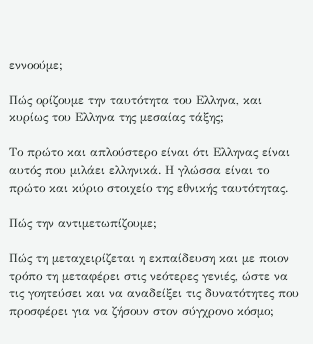εννοούμε;

Πώς ορίζουμε την ταυτότητα του Ελληνα, και κυρίως του Ελληνα της μεσαίας τάξης;

Το πρώτο και απλούστερο είναι ότι Ελληνας είναι αυτός που μιλάει ελληνικά. Η γλώσσα είναι το πρώτο και κύριο στοιχείο της εθνικής ταυτότητας.

Πώς την αντιμετωπίζουμε;

Πώς τη μεταχειρίζεται η εκπαίδευση και με ποιον τρόπο τη μεταφέρει στις νεότερες γενιές, ώστε να τις γοητεύσει και να αναδείξει τις δυνατότητες που προσφέρει για να ζήσουν στον σύγχρονο κόσμο;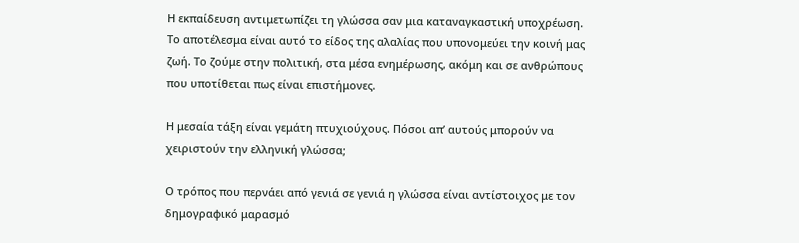Η εκπαίδευση αντιμετωπίζει τη γλώσσα σαν μια καταναγκαστική υποχρέωση. Το αποτέλεσμα είναι αυτό το είδος της αλαλίας που υπονομεύει την κοινή μας ζωή. Το ζούμε στην πολιτική, στα μέσα ενημέρωσης, ακόμη και σε ανθρώπους που υποτίθεται πως είναι επιστήμονες.

Η μεσαία τάξη είναι γεμάτη πτυχιούχους. Πόσοι απ’ αυτούς μπορούν να χειριστούν την ελληνική γλώσσα;

Ο τρόπος που περνάει από γενιά σε γενιά η γλώσσα είναι αντίστοιχος με τον δημογραφικό μαρασμό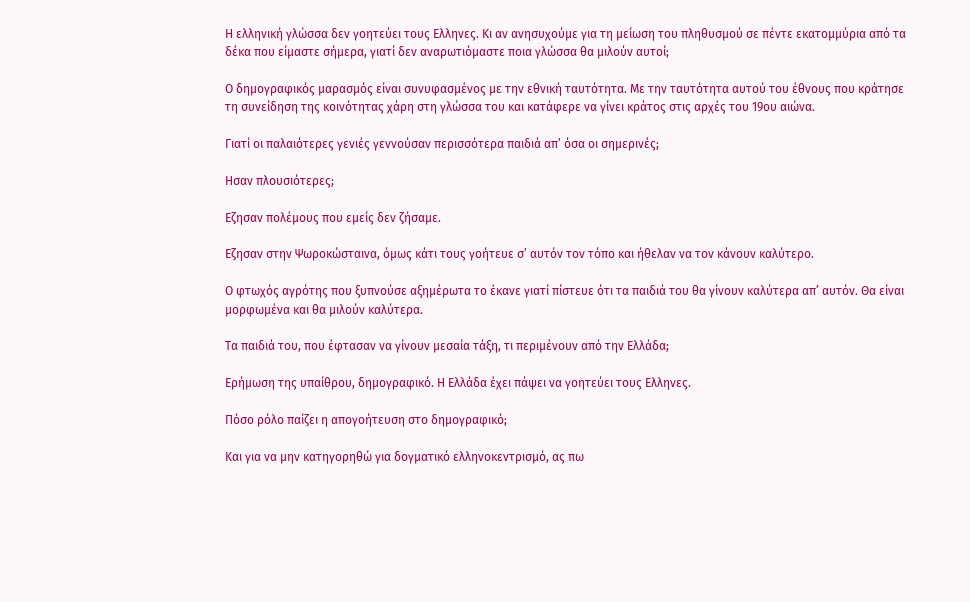Η ελληνική γλώσσα δεν γοητεύει τους Ελληνες. Κι αν ανησυχούμε για τη μείωση του πληθυσμού σε πέντε εκατομμύρια από τα δέκα που είμαστε σήμερα, γιατί δεν αναρωτιόμαστε ποια γλώσσα θα μιλούν αυτοί;

Ο δημογραφικός μαρασμός είναι συνυφασμένος με την εθνική ταυτότητα. Με την ταυτότητα αυτού του έθνους που κράτησε τη συνείδηση της κοινότητας χάρη στη γλώσσα του και κατάφερε να γίνει κράτος στις αρχές του 19ου αιώνα.

Γιατί οι παλαιότερες γενιές γεννούσαν περισσότερα παιδιά απ’ όσα οι σημερινές;

Ησαν πλουσιότερες;

Εζησαν πολέμους που εμείς δεν ζήσαμε.

Εζησαν στην Ψωροκώσταινα, όμως κάτι τους γοήτευε σ’ αυτόν τον τόπο και ήθελαν να τον κάνουν καλύτερο.

Ο φτωχός αγρότης που ξυπνούσε αξημέρωτα το έκανε γιατί πίστευε ότι τα παιδιά του θα γίνουν καλύτερα απ’ αυτόν. Θα είναι μορφωμένα και θα μιλούν καλύτερα.

Τα παιδιά του, που έφτασαν να γίνουν μεσαία τάξη, τι περιμένουν από την Ελλάδα;

Ερήμωση της υπαίθρου, δημογραφικό. Η Ελλάδα έχει πάψει να γοητεύει τους Ελληνες.

Πόσο ρόλο παίζει η απογοήτευση στο δημογραφικό;

Και για να μην κατηγορηθώ για δογματικό ελληνοκεντρισμό, ας πω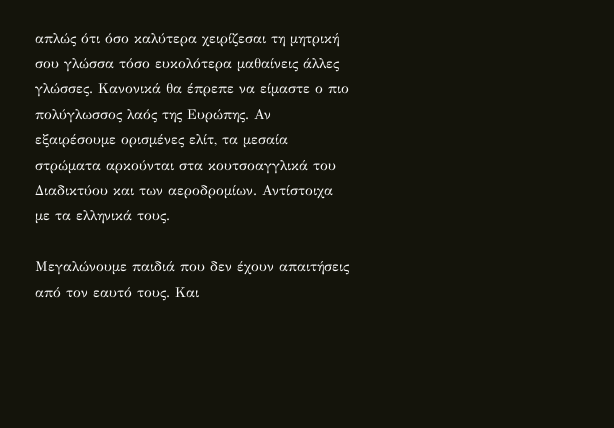απλώς ότι όσο καλύτερα χειρίζεσαι τη μητρική σου γλώσσα τόσο ευκολότερα μαθαίνεις άλλες γλώσσες. Κανονικά θα έπρεπε να είμαστε ο πιο πολύγλωσσος λαός της Ευρώπης. Αν εξαιρέσουμε ορισμένες ελίτ, τα μεσαία στρώματα αρκούνται στα κουτσοαγγλικά του Διαδικτύου και των αεροδρομίων. Αντίστοιχα με τα ελληνικά τους.

Μεγαλώνουμε παιδιά που δεν έχουν απαιτήσεις από τον εαυτό τους. Και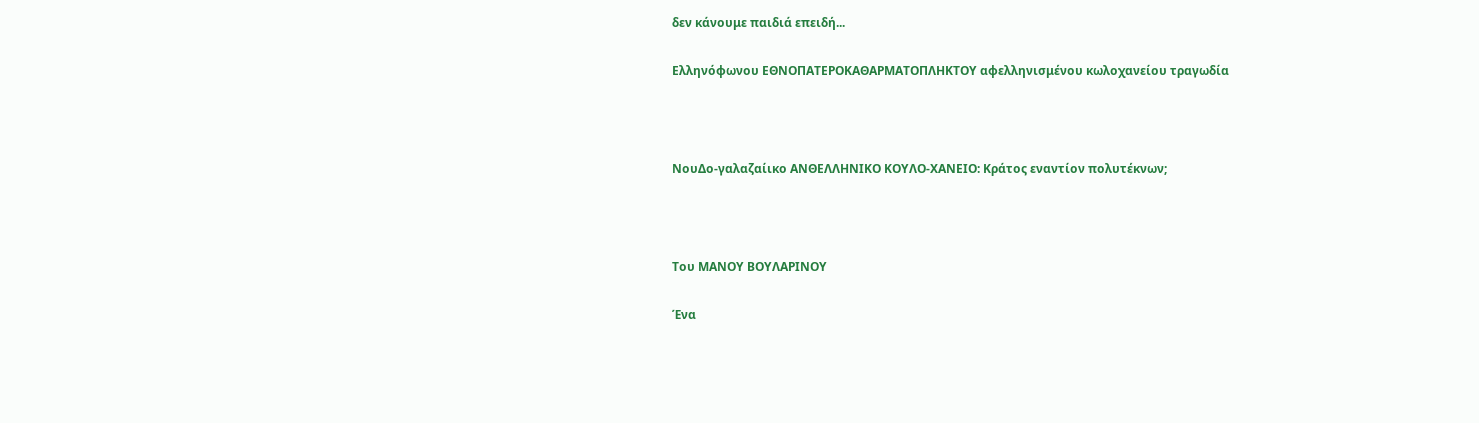δεν κάνουμε παιδιά επειδή...

Ελληνόφωνου ΕΘΝΟΠΑΤΕΡΟΚΑΘΑΡΜΑΤΟΠΛΗΚΤΟΥ αφελληνισμένου κωλοχανείου τραγωδία



ΝουΔο-γαλαζαίικο ΑΝΘΕΛΛΗΝΙΚΟ ΚΟΥΛΟ-ΧΑΝΕΙΟ: Κράτος εναντίον πολυτέκνων;



Του ΜΑΝΟΥ ΒΟΥΛΑΡΙΝΟΥ

Ένα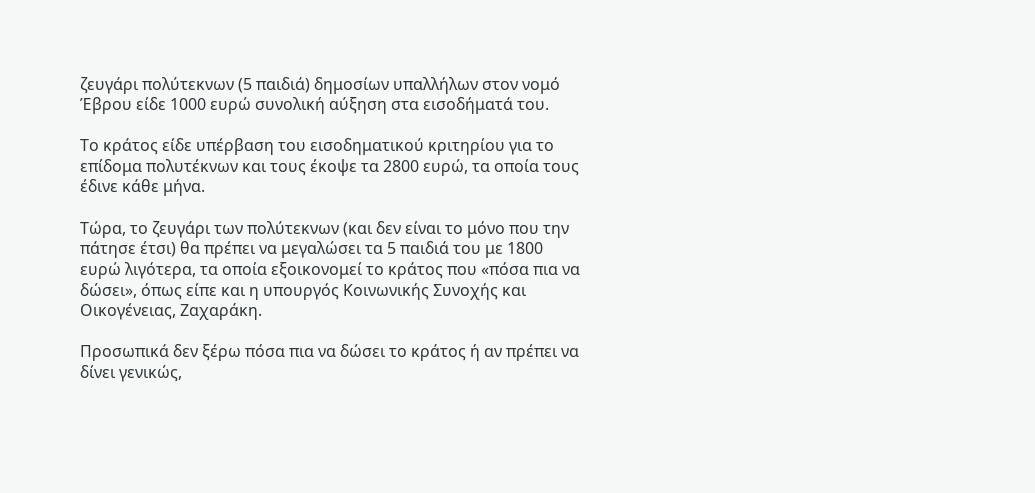ζευγάρι πολύτεκνων (5 παιδιά) δημοσίων υπαλλήλων στον νομό Έβρου είδε 1000 ευρώ συνολική αύξηση στα εισοδήματά του.

Το κράτος είδε υπέρβαση του εισοδηματικού κριτηρίου για το επίδομα πολυτέκνων και τους έκοψε τα 2800 ευρώ, τα οποία τους έδινε κάθε μήνα.

Τώρα, το ζευγάρι των πολύτεκνων (και δεν είναι το μόνο που την πάτησε έτσι) θα πρέπει να μεγαλώσει τα 5 παιδιά του με 1800 ευρώ λιγότερα, τα οποία εξοικονομεί το κράτος που «πόσα πια να δώσει», όπως είπε και η υπουργός Κοινωνικής Συνοχής και Οικογένειας, Ζαχαράκη.

Προσωπικά δεν ξέρω πόσα πια να δώσει το κράτος ή αν πρέπει να δίνει γενικώς,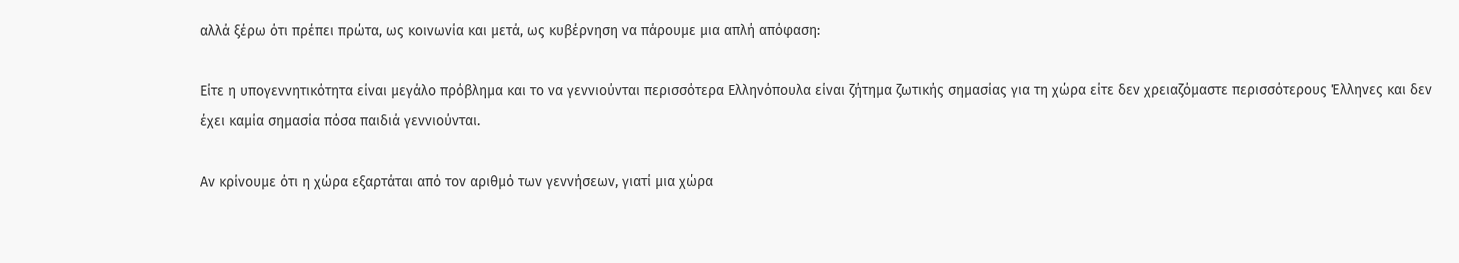αλλά ξέρω ότι πρέπει πρώτα, ως κοινωνία και μετά, ως κυβέρνηση να πάρουμε μια απλή απόφαση:

Είτε η υπογεννητικότητα είναι μεγάλο πρόβλημα και το να γεννιούνται περισσότερα Ελληνόπουλα είναι ζήτημα ζωτικής σημασίας για τη χώρα είτε δεν χρειαζόμαστε περισσότερους Έλληνες και δεν έχει καμία σημασία πόσα παιδιά γεννιούνται.

Αν κρίνουμε ότι η χώρα εξαρτάται από τον αριθμό των γεννήσεων, γιατί μια χώρα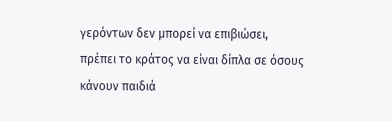γερόντων δεν μπορεί να επιβιώσει, πρέπει το κράτος να είναι δίπλα σε όσους κάνουν παιδιά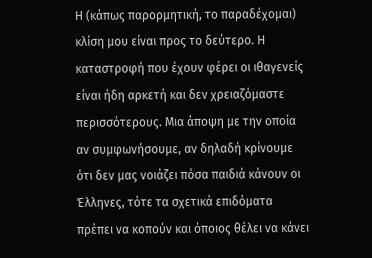Η (κάπως παρορμητική, το παραδέχομαι) κλίση μου είναι προς το δεύτερο. Η καταστροφή που έχουν φέρει οι ιθαγενείς είναι ήδη αρκετή και δεν χρειαζόμαστε περισσότερους. Μια άποψη με την οποία αν συμφωνήσουμε, αν δηλαδή κρίνουμε ότι δεν μας νοιάζει πόσα παιδιά κάνουν οι Έλληνες, τότε τα σχετικά επιδόματα πρέπει να κοπούν και όποιος θέλει να κάνει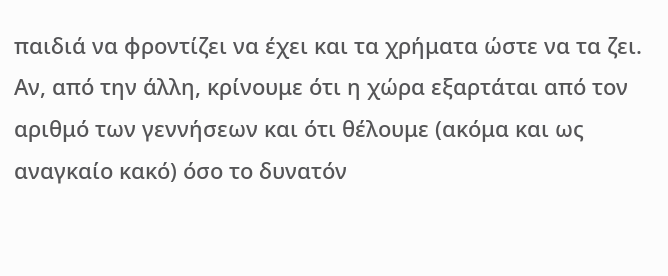παιδιά να φροντίζει να έχει και τα χρήματα ώστε να τα ζει. Αν, από την άλλη, κρίνουμε ότι η χώρα εξαρτάται από τον αριθμό των γεννήσεων και ότι θέλουμε (ακόμα και ως αναγκαίο κακό) όσο το δυνατόν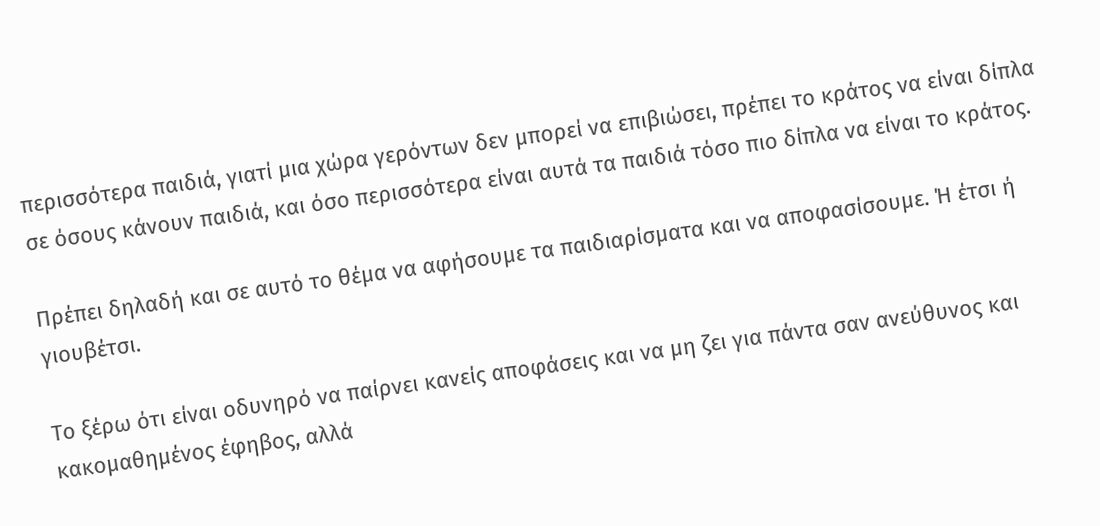περισσότερα παιδιά, γιατί μια χώρα γερόντων δεν μπορεί να επιβιώσει, πρέπει το κράτος να είναι δίπλα σε όσους κάνουν παιδιά, και όσο περισσότερα είναι αυτά τα παιδιά τόσο πιο δίπλα να είναι το κράτος.

Πρέπει δηλαδή και σε αυτό το θέμα να αφήσουμε τα παιδιαρίσματα και να αποφασίσουμε. Ή έτσι ή γιουβέτσι.

Το ξέρω ότι είναι οδυνηρό να παίρνει κανείς αποφάσεις και να μη ζει για πάντα σαν ανεύθυνος και κακομαθημένος έφηβος, αλλά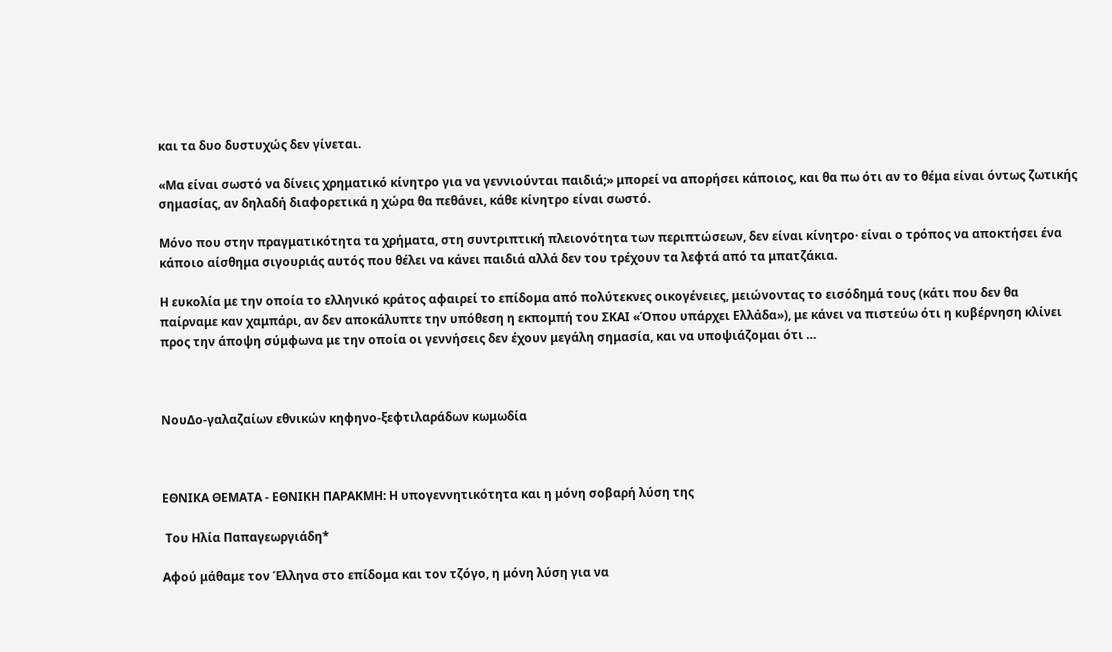και τα δυο δυστυχώς δεν γίνεται.

«Μα είναι σωστό να δίνεις χρηματικό κίνητρο για να γεννιούνται παιδιά;» μπορεί να απορήσει κάποιος, και θα πω ότι αν το θέμα είναι όντως ζωτικής σημασίας, αν δηλαδή διαφορετικά η χώρα θα πεθάνει, κάθε κίνητρο είναι σωστό.

Μόνο που στην πραγματικότητα τα χρήματα, στη συντριπτική πλειονότητα των περιπτώσεων, δεν είναι κίνητρο· είναι ο τρόπος να αποκτήσει ένα κάποιο αίσθημα σιγουριάς αυτός που θέλει να κάνει παιδιά αλλά δεν του τρέχουν τα λεφτά από τα μπατζάκια.

Η ευκολία με την οποία το ελληνικό κράτος αφαιρεί το επίδομα από πολύτεκνες οικογένειες, μειώνοντας το εισόδημά τους (κάτι που δεν θα παίρναμε καν χαμπάρι, αν δεν αποκάλυπτε την υπόθεση η εκπομπή του ΣΚΑΙ «Όπου υπάρχει Ελλάδα»), με κάνει να πιστεύω ότι η κυβέρνηση κλίνει προς την άποψη σύμφωνα με την οποία οι γεννήσεις δεν έχουν μεγάλη σημασία, και να υποψιάζομαι ότι …



ΝουΔο-γαλαζαίων εθνικών κηφηνο-ξεφτιλαράδων κωμωδία



ΕΘΝΙΚΑ ΘΕΜΑΤΑ - ΕΘΝΙΚΗ ΠΑΡΑΚΜΗ: Η υπογεννητικότητα και η μόνη σοβαρή λύση της

 Του Ηλία Παπαγεωργιάδη*

Αφού μάθαμε τον Έλληνα στο επίδομα και τον τζόγο, η μόνη λύση για να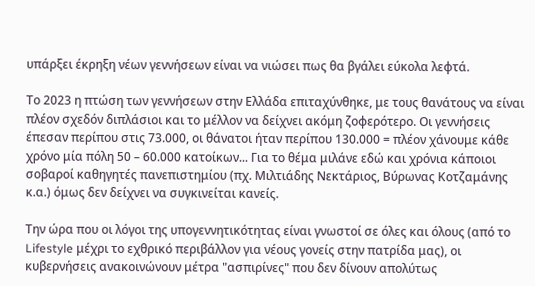υπάρξει έκρηξη νέων γεννήσεων είναι να νιώσει πως θα βγάλει εύκολα λεφτά.

Το 2023 η πτώση των γεννήσεων στην Ελλάδα επιταχύνθηκε, με τους θανάτους να είναι πλέον σχεδόν διπλάσιοι και το μέλλον να δείχνει ακόμη ζοφερότερο. Οι γεννήσεις έπεσαν περίπου στις 73.000, οι θάνατοι ήταν περίπου 130.000 = πλέον χάνουμε κάθε χρόνο μία πόλη 50 – 60.000 κατοίκων... Για το θέμα μιλάνε εδώ και χρόνια κάποιοι σοβαροί καθηγητές πανεπιστημίου (πχ. Μιλτιάδης Νεκτάριος, Βύρωνας Κοτζαμάνης κ.α.) όμως δεν δείχνει να συγκινείται κανείς.

Την ώρα που οι λόγοι της υπογεννητικότητας είναι γνωστοί σε όλες και όλους (από το Lifestyle μέχρι το εχθρικό περιβάλλον για νέους γονείς στην πατρίδα μας), οι κυβερνήσεις ανακοινώνουν μέτρα "ασπιρίνες" που δεν δίνουν απολύτως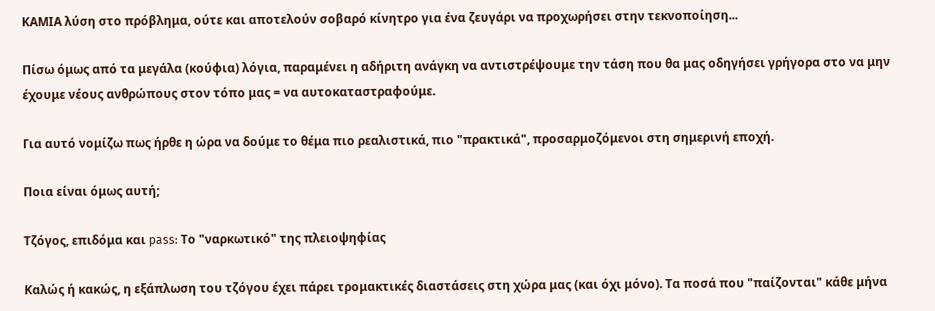ΚΑΜΙΑ λύση στο πρόβλημα, ούτε και αποτελούν σοβαρό κίνητρο για ένα ζευγάρι να προχωρήσει στην τεκνοποίηση...

Πίσω όμως από τα μεγάλα (κούφια) λόγια, παραμένει η αδήριτη ανάγκη να αντιστρέψουμε την τάση που θα μας οδηγήσει γρήγορα στο να μην έχουμε νέους ανθρώπους στον τόπο μας = να αυτοκαταστραφούμε.

Για αυτό νομίζω πως ήρθε η ώρα να δούμε το θέμα πιο ρεαλιστικά, πιο "πρακτικά", προσαρμοζόμενοι στη σημερινή εποχή.

Ποια είναι όμως αυτή;

Τζόγος, επιδόμα και pass: Το "ναρκωτικό" της πλειοψηφίας

Καλώς ή κακώς, η εξάπλωση του τζόγου έχει πάρει τρομακτικές διαστάσεις στη χώρα μας (και όχι μόνο). Τα ποσά που "παίζονται" κάθε μήνα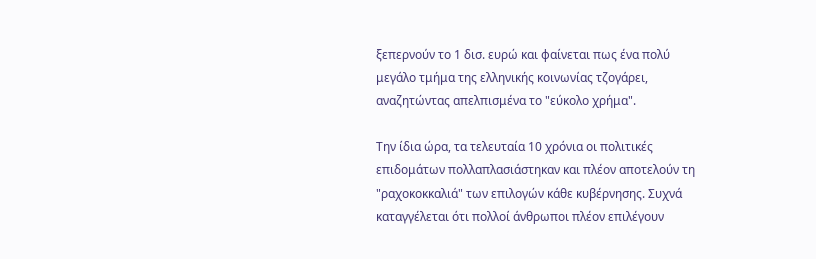ξεπερνούν το 1 δισ. ευρώ και φαίνεται πως ένα πολύ μεγάλο τμήμα της ελληνικής κοινωνίας τζογάρει, αναζητώντας απελπισμένα το "εύκολο χρήμα".

Την ίδια ώρα, τα τελευταία 10 χρόνια οι πολιτικές επιδομάτων πολλαπλασιάστηκαν και πλέον αποτελούν τη "ραχοκοκκαλιά" των επιλογών κάθε κυβέρνησης. Συχνά καταγγέλεται ότι πολλοί άνθρωποι πλέον επιλέγουν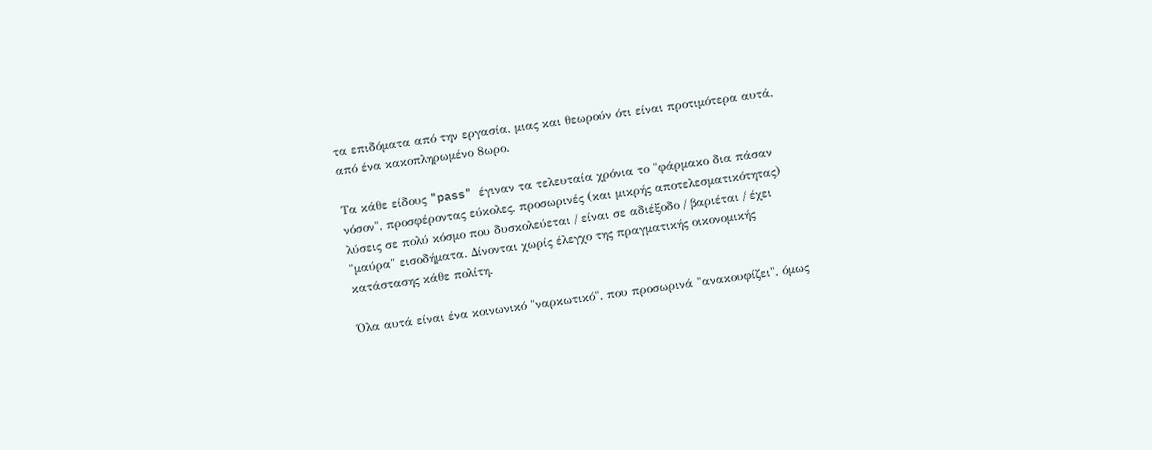τα επιδόματα από την εργασία, μιας και θεωρούν ότι είναι προτιμότερα αυτά, από ένα κακοπληρωμένο 8ωρο.

Τα κάθε είδους "pass" έγιναν τα τελευταία χρόνια το "φάρμακο δια πάσαν νόσον", προσφέροντας εύκολες, προσωρινές (και μικρής αποτελεσματικότητας) λύσεις σε πολύ κόσμο που δυσκολεύεται / είναι σε αδιέξοδο / βαριέται / έχει "μαύρα" εισοδήματα. Δίνονται χωρίς έλεγχο της πραγματικής οικονομικής κατάστασης κάθε πολίτη.

Όλα αυτά είναι ένα κοινωνικό "ναρκωτικό", που προσωρινά "ανακουφίζει", όμως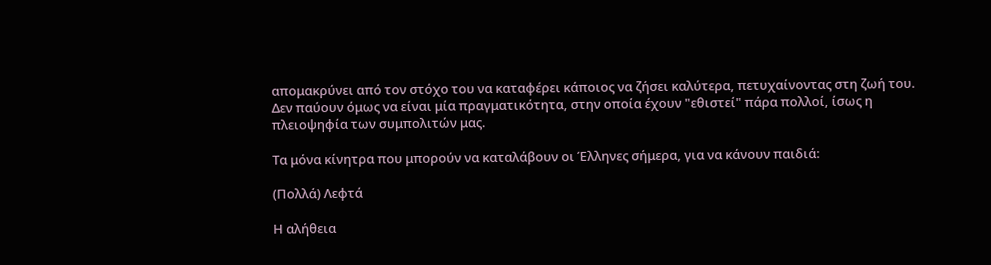απομακρύνει από τον στόχο του να καταφέρει κάποιος να ζήσει καλύτερα, πετυχαίνοντας στη ζωή του. Δεν παύουν όμως να είναι μία πραγματικότητα, στην οποία έχουν "εθιστεί" πάρα πολλοί, ίσως η πλειοψηφία των συμπολιτών μας.

Τα μόνα κίνητρα που μπορούν να καταλάβουν οι Έλληνες σήμερα, για να κάνουν παιδιά:

(Πολλά) Λεφτά

Η αλήθεια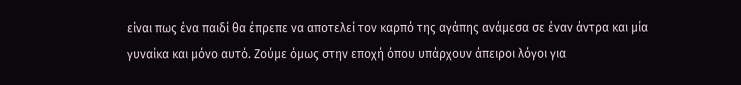είναι πως ένα παιδί θα έπρεπε να αποτελεί τον καρπό της αγάπης ανάμεσα σε έναν άντρα και μία γυναίκα και μόνο αυτό. Ζούμε όμως στην εποχή όπου υπάρχουν άπειροι λόγοι για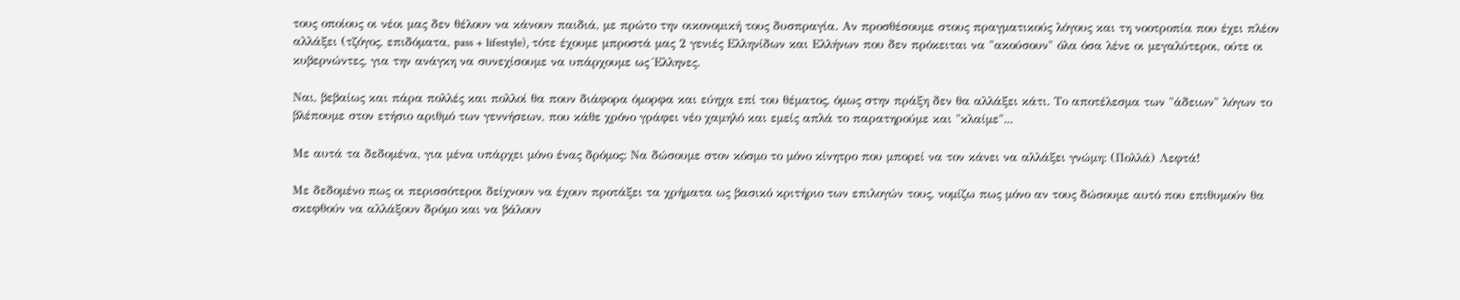τους οποίους οι νέοι μας δεν θέλουν να κάνουν παιδιά, με πρώτο την οικονομική τους δυσπραγία. Αν προσθέσουμε στους πραγματικούς λόγους και τη νοοτροπία που έχει πλέον αλλάξει (τζόγος, επιδόματα, pass + lifestyle), τότε έχουμε μπροστά μας 2 γενιές Ελληνίδων και Ελλήνων που δεν πρόκειται να "ακούσουν" όλα όσα λένε οι μεγαλύτεροι, ούτε οι κυβερνώντες, για την ανάγκη να συνεχίσουμε να υπάρχουμε ως Έλληνες.

Ναι, βεβαίως και πάρα πολλές και πολλοί θα πουν διάφορα όμορφα και εύηχα επί του θέματος, όμως στην πράξη δεν θα αλλάξει κάτι. Το αποτέλεσμα των "άδειων" λόγων το βλέπουμε στον ετήσιο αριθμό των γεννήσεων, που κάθε χρόνο γράφει νέο χαμηλό και εμείς απλά το παρατηρούμε και "κλαίμε"...

Με αυτά τα δεδομένα, για μένα υπάρχει μόνο ένας δρόμος: Να δώσουμε στον κόσμο το μόνο κίνητρο που μπορεί να τον κάνει να αλλάξει γνώμη: (Πολλά) Λεφτά!

Με δεδομένο πως οι περισσότεροι δείχνουν να έχουν προτάξει τα χρήματα ως βασικό κριτήριο των επιλογών τους, νομίζω πως μόνο αν τους δώσουμε αυτό που επιθυμούν θα σκεφθούν να αλλάξουν δρόμο και να βάλουν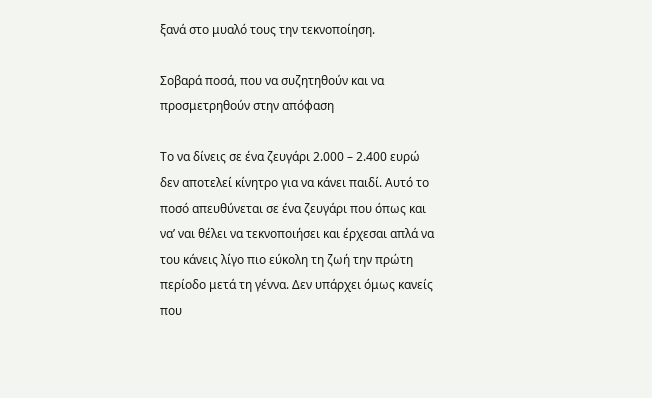ξανά στο μυαλό τους την τεκνοποίηση.

Σοβαρά ποσά, που να συζητηθούν και να προσμετρηθούν στην απόφαση

Το να δίνεις σε ένα ζευγάρι 2.000 – 2.400 ευρώ δεν αποτελεί κίνητρο για να κάνει παιδί. Αυτό το ποσό απευθύνεται σε ένα ζευγάρι που όπως και να’ ναι θέλει να τεκνοποιήσει και έρχεσαι απλά να του κάνεις λίγο πιο εύκολη τη ζωή την πρώτη περίοδο μετά τη γέννα. Δεν υπάρχει όμως κανείς που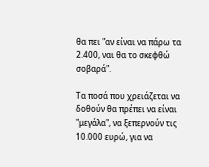θα πει "αν είναι να πάρω τα 2.400, ναι θα το σκεφθώ σοβαρά".

Τα ποσά που χρειάζεται να δοθούν θα πρέπει να είναι "μεγάλα", να ξεπερνούν τις 10.000 ευρώ, για να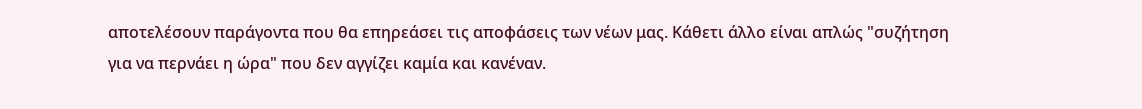αποτελέσουν παράγοντα που θα επηρεάσει τις αποφάσεις των νέων μας. Κάθετι άλλο είναι απλώς "συζήτηση για να περνάει η ώρα" που δεν αγγίζει καμία και κανέναν.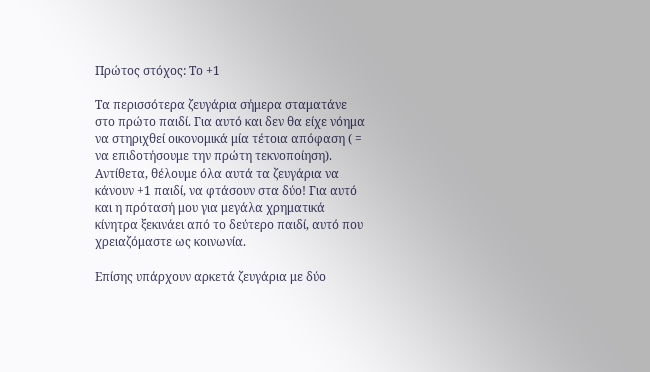Πρώτος στόχος: Το +1

Τα περισσότερα ζευγάρια σήμερα σταματάνε στο πρώτο παιδί. Για αυτό και δεν θα είχε νόημα να στηριχθεί οικονομικά μία τέτοια απόφαση ( = να επιδοτήσουμε την πρώτη τεκνοποίηση). Αντίθετα, θέλουμε όλα αυτά τα ζευγάρια να κάνουν +1 παιδί, να φτάσουν στα δύο! Για αυτό και η πρότασή μου για μεγάλα χρηματικά κίνητρα ξεκινάει από το δεύτερο παιδί, αυτό που χρειαζόμαστε ως κοινωνία.

Επίσης υπάρχουν αρκετά ζευγάρια με δύο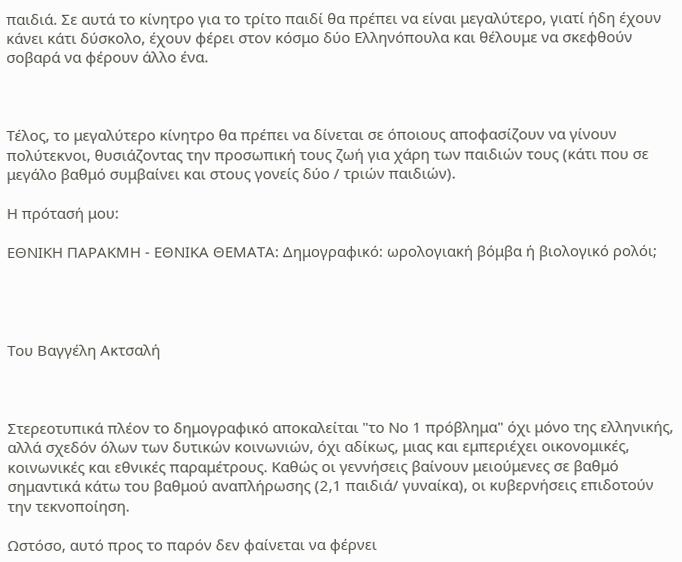παιδιά. Σε αυτά το κίνητρο για το τρίτο παιδί θα πρέπει να είναι μεγαλύτερο, γιατί ήδη έχουν κάνει κάτι δύσκολο, έχουν φέρει στον κόσμο δύο Ελληνόπουλα και θέλουμε να σκεφθούν σοβαρά να φέρουν άλλο ένα.



Τέλος, το μεγαλύτερο κίνητρο θα πρέπει να δίνεται σε όποιους αποφασίζουν να γίνουν πολύτεκνοι, θυσιάζοντας την προσωπική τους ζωή για χάρη των παιδιών τους (κάτι που σε μεγάλο βαθμό συμβαίνει και στους γονείς δύο / τριών παιδιών).

Η πρότασή μου:

ΕΘΝΙΚΗ ΠΑΡΑΚΜΗ - ΕΘΝΙΚΑ ΘΕΜΑΤΑ: Δημογραφικό: ωρολογιακή βόμβα ή βιολογικό ρολόι;




Του Βαγγέλη Ακτσαλή



Στερεοτυπικά πλέον το δημογραφικό αποκαλείται "το Νο 1 πρόβλημα" όχι μόνο της ελληνικής, αλλά σχεδόν όλων των δυτικών κοινωνιών, όχι αδίκως, μιας και εμπεριέχει οικονομικές, κοινωνικές και εθνικές παραμέτρους. Καθώς οι γεννήσεις βαίνουν μειούμενες σε βαθμό σημαντικά κάτω του βαθμού αναπλήρωσης (2,1 παιδιά/ γυναίκα), οι κυβερνήσεις επιδοτούν την τεκνοποίηση.

Ωστόσο, αυτό προς το παρόν δεν φαίνεται να φέρνει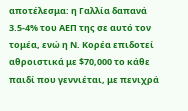αποτέλεσμα: η Γαλλία δαπανά 3.5-4% του ΑΕΠ της σε αυτό τον τομέα, ενώ η Ν. Κορέα επιδοτεί αθροιστικά με $70,000 το κάθε παιδί που γεννιέται, με πενιχρά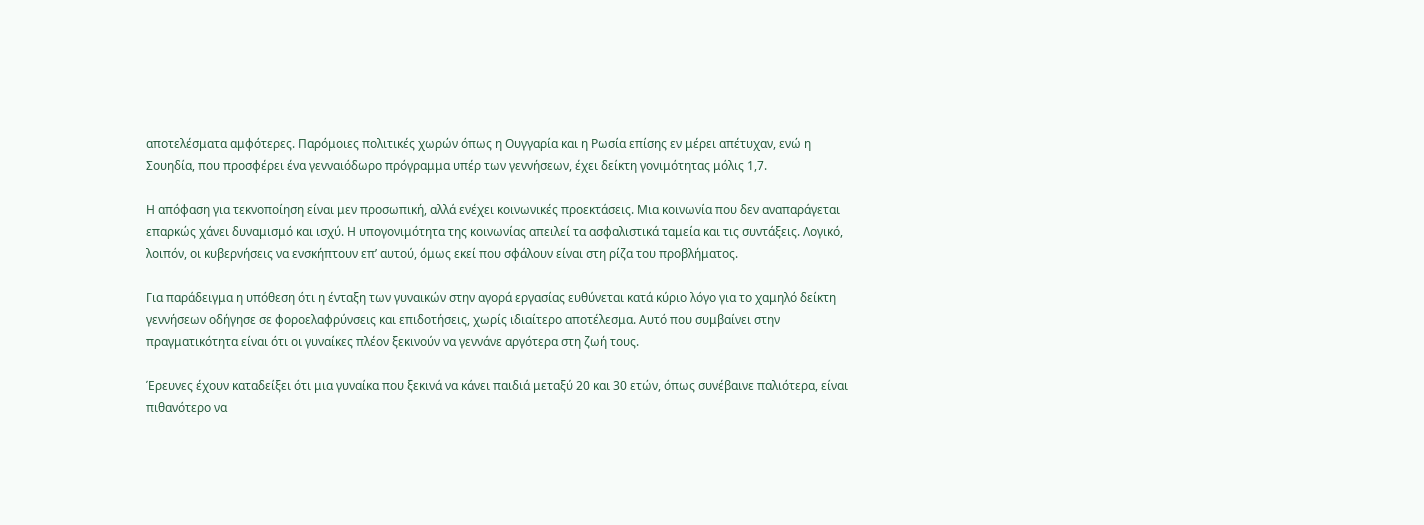αποτελέσματα αμφότερες. Παρόμοιες πολιτικές χωρών όπως η Ουγγαρία και η Ρωσία επίσης εν μέρει απέτυχαν, ενώ η Σουηδία, που προσφέρει ένα γενναιόδωρο πρόγραμμα υπέρ των γεννήσεων, έχει δείκτη γονιμότητας μόλις 1,7.

Η απόφαση για τεκνοποίηση είναι μεν προσωπική, αλλά ενέχει κοινωνικές προεκτάσεις. Μια κοινωνία που δεν αναπαράγεται επαρκώς χάνει δυναμισμό και ισχύ. Η υπογονιμότητα της κοινωνίας απειλεί τα ασφαλιστικά ταμεία και τις συντάξεις. Λογικό, λοιπόν, οι κυβερνήσεις να ενσκήπτουν επ’ αυτού, όμως εκεί που σφάλουν είναι στη ρίζα του προβλήματος.

Για παράδειγμα η υπόθεση ότι η ένταξη των γυναικών στην αγορά εργασίας ευθύνεται κατά κύριο λόγο για το χαμηλό δείκτη γεννήσεων οδήγησε σε φοροελαφρύνσεις και επιδοτήσεις, χωρίς ιδιαίτερο αποτέλεσμα. Αυτό που συμβαίνει στην πραγματικότητα είναι ότι οι γυναίκες πλέον ξεκινούν να γεννάνε αργότερα στη ζωή τους.

Έρευνες έχουν καταδείξει ότι μια γυναίκα που ξεκινά να κάνει παιδιά μεταξύ 20 και 30 ετών, όπως συνέβαινε παλιότερα, είναι πιθανότερο να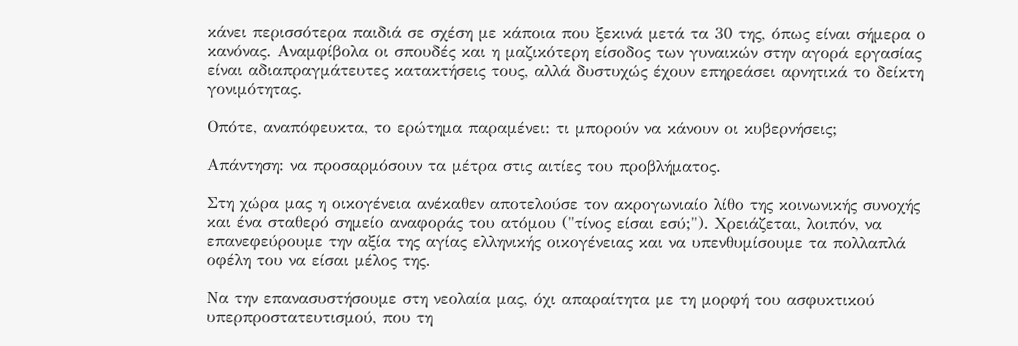κάνει περισσότερα παιδιά σε σχέση με κάποια που ξεκινά μετά τα 30 της, όπως είναι σήμερα ο κανόνας. Αναμφίβολα οι σπουδές και η μαζικότερη είσοδος των γυναικών στην αγορά εργασίας είναι αδιαπραγμάτευτες κατακτήσεις τους, αλλά δυστυχώς έχουν επηρεάσει αρνητικά το δείκτη γονιμότητας.

Οπότε, αναπόφευκτα, το ερώτημα παραμένει: τι μπορούν να κάνουν οι κυβερνήσεις;

Απάντηση: να προσαρμόσουν τα μέτρα στις αιτίες του προβλήματος.

Στη χώρα μας η οικογένεια ανέκαθεν αποτελούσε τον ακρογωνιαίο λίθο της κοινωνικής συνοχής και ένα σταθερό σημείο αναφοράς του ατόμου ("τίνος είσαι εσύ;"). Χρειάζεται, λοιπόν, να επανεφεύρουμε την αξία της αγίας ελληνικής οικογένειας και να υπενθυμίσουμε τα πολλαπλά οφέλη του να είσαι μέλος της.

Να την επανασυστήσουμε στη νεολαία μας, όχι απαραίτητα με τη μορφή του ασφυκτικού υπερπροστατευτισμού, που τη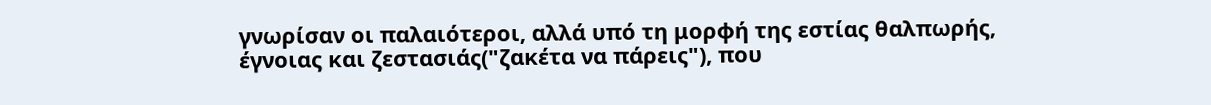γνωρίσαν οι παλαιότεροι, αλλά υπό τη μορφή της εστίας θαλπωρής, έγνοιας και ζεστασιάς("ζακέτα να πάρεις"), που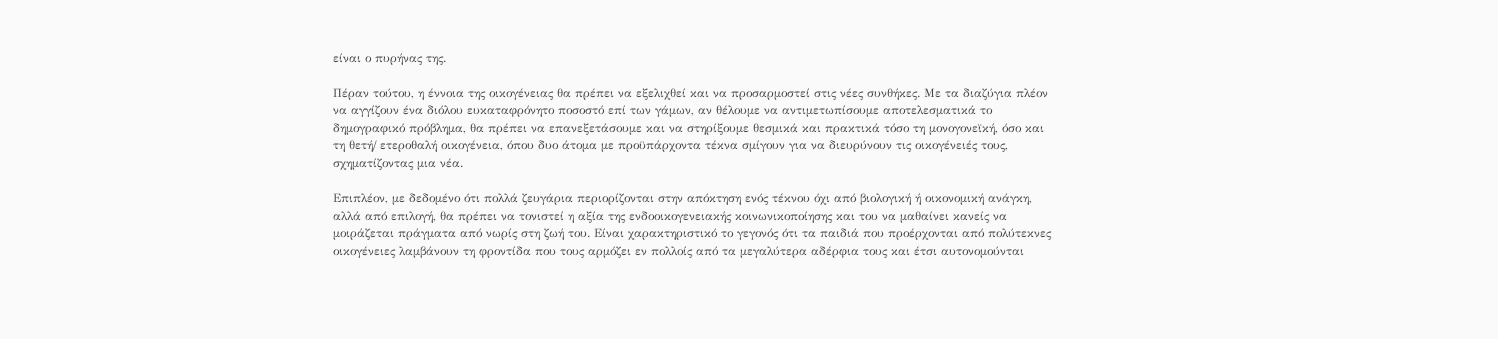είναι ο πυρήνας της.

Πέραν τούτου, η έννοια της οικογένειας θα πρέπει να εξελιχθεί και να προσαρμοστεί στις νέες συνθήκες. Με τα διαζύγια πλέον να αγγίζουν ένα διόλου ευκαταφρόνητο ποσοστό επί των γάμων, αν θέλουμε να αντιμετωπίσουμε αποτελεσματικά το δημογραφικό πρόβλημα, θα πρέπει να επανεξετάσουμε και να στηρίξουμε θεσμικά και πρακτικά τόσο τη μονογονεϊκή, όσο και τη θετή/ ετεροθαλή οικογένεια, όπου δυο άτομα με προϋπάρχοντα τέκνα σμίγουν για να διευρύνουν τις οικογένειές τους, σχηματίζοντας μια νέα.

Επιπλέον, με δεδομένο ότι πολλά ζευγάρια περιορίζονται στην απόκτηση ενός τέκνου όχι από βιολογική ή οικονομική ανάγκη, αλλά από επιλογή, θα πρέπει να τονιστεί η αξία της ενδοοικογενειακής κοινωνικοποίησης και του να μαθαίνει κανείς να μοιράζεται πράγματα από νωρίς στη ζωή του. Είναι χαρακτηριστικό το γεγονός ότι τα παιδιά που προέρχονται από πολύτεκνες οικογένειες λαμβάνουν τη φροντίδα που τους αρμόζει εν πολλοίς από τα μεγαλύτερα αδέρφια τους και έτσι αυτονομούνται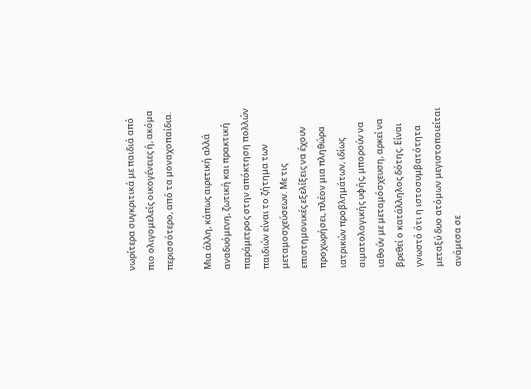νωρίτερα συγκριτικά με παιδιά από πιο ολιγομελείς οικογένειες ή, ακόμα περισσότερο, από τα μοναχοπαίδια.

Μια άλλη, κάπως αιρετική αλλά αναδυόμενη, ζωτική και πρακτική παράμετρος στην απόκτηση πολλών παιδιών είναι το ζήτημα των μεταμοσχεύσεων. Με τις επιστημονικές εξελίξεις να έχουν προχωρήσει, πλέον μια πληθώρα ιατρικών προβλημάτων, ιδίως αιματολογικής υφής, μπορούν να ιαθούν με μεταμόσχευση, αρκεί να βρεθεί ο κατάλληλος δότης. Είναι γνωστό ότι η ιστοσυμβατότητα μεταξύ δυο ατόμων μεγιστοποιείται ανάμεσα σε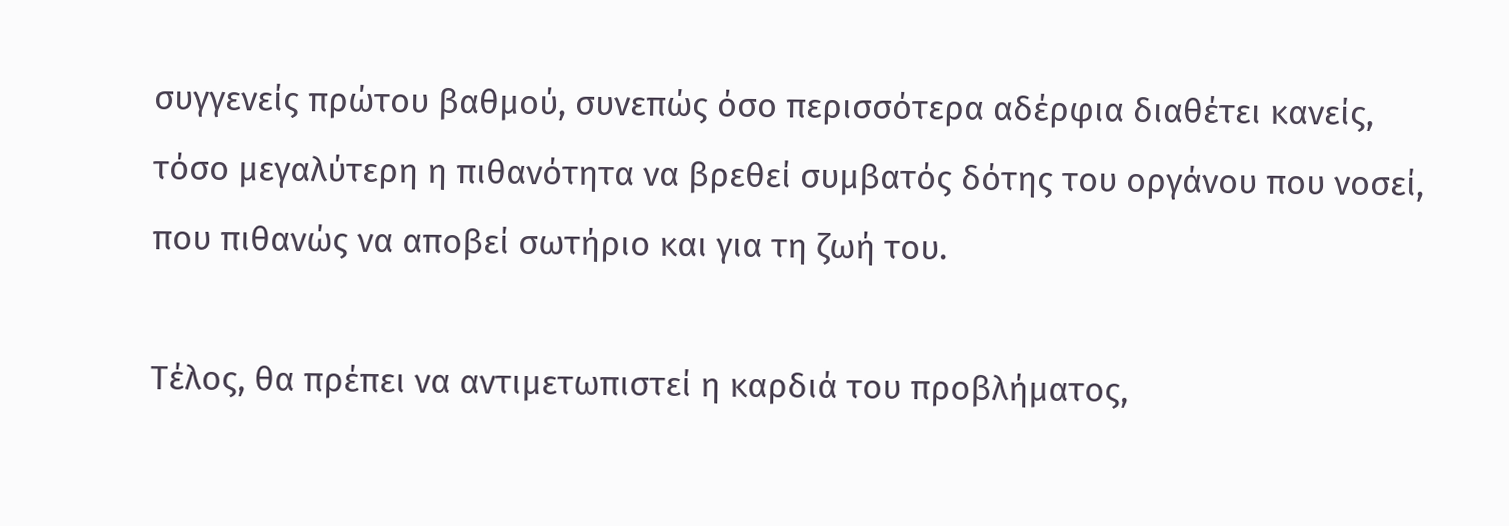συγγενείς πρώτου βαθμού, συνεπώς όσο περισσότερα αδέρφια διαθέτει κανείς, τόσο μεγαλύτερη η πιθανότητα να βρεθεί συμβατός δότης του οργάνου που νοσεί, που πιθανώς να αποβεί σωτήριο και για τη ζωή του.

Τέλος, θα πρέπει να αντιμετωπιστεί η καρδιά του προβλήματος,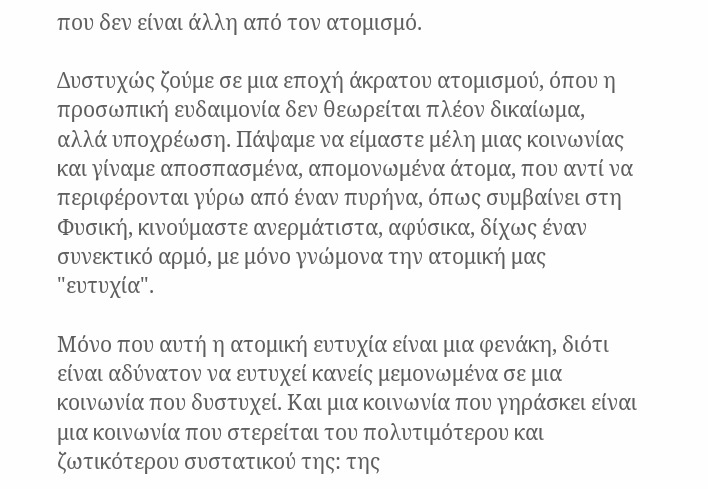που δεν είναι άλλη από τον ατομισμό.

Δυστυχώς ζούμε σε μια εποχή άκρατου ατομισμού, όπου η προσωπική ευδαιμονία δεν θεωρείται πλέον δικαίωμα, αλλά υποχρέωση. Πάψαμε να είμαστε μέλη μιας κοινωνίας και γίναμε αποσπασμένα, απομονωμένα άτομα, που αντί να περιφέρονται γύρω από έναν πυρήνα, όπως συμβαίνει στη Φυσική, κινούμαστε ανερμάτιστα, αφύσικα, δίχως έναν συνεκτικό αρμό, με μόνο γνώμονα την ατομική μας "ευτυχία".

Μόνο που αυτή η ατομική ευτυχία είναι μια φενάκη, διότι είναι αδύνατον να ευτυχεί κανείς μεμονωμένα σε μια κοινωνία που δυστυχεί. Και μια κοινωνία που γηράσκει είναι μια κοινωνία που στερείται του πολυτιμότερου και ζωτικότερου συστατικού της: της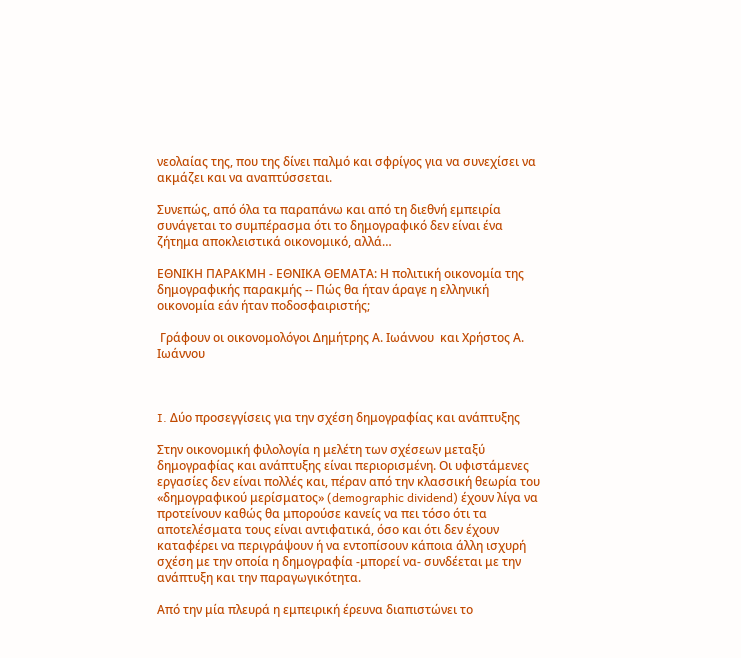νεολαίας της, που της δίνει παλμό και σφρίγος για να συνεχίσει να ακμάζει και να αναπτύσσεται.

Συνεπώς, από όλα τα παραπάνω και από τη διεθνή εμπειρία συνάγεται το συμπέρασμα ότι το δημογραφικό δεν είναι ένα ζήτημα αποκλειστικά οικονομικό, αλλά…

ΕΘΝΙΚΗ ΠΑΡΑΚΜΗ - ΕΘΝΙΚΑ ΘΕΜΑΤΑ: Η πολιτική οικονομία της δημογραφικής παρακμής -- Πώς θα ήταν άραγε η ελληνική οικονομία εάν ήταν ποδοσφαιριστής;

 Γράφουν οι οικονομολόγοι Δημήτρης Α. Ιωάννου  και Χρήστος Α. Ιωάννου



I. Δύο προσεγγίσεις για την σχέση δημογραφίας και ανάπτυξης

Στην οικονομική φιλολογία η μελέτη των σχέσεων μεταξύ δημογραφίας και ανάπτυξης είναι περιορισμένη. Οι υφιστάμενες εργασίες δεν είναι πολλές και, πέραν από την κλασσική θεωρία του «δημογραφικού μερίσματος» (demographic dividend) έχουν λίγα να προτείνουν καθώς θα μπορούσε κανείς να πει τόσο ότι τα αποτελέσματα τους είναι αντιφατικά, όσο και ότι δεν έχουν καταφέρει να περιγράψουν ή να εντοπίσουν κάποια άλλη ισχυρή σχέση με την οποία η δημογραφία -μπορεί να- συνδέεται με την ανάπτυξη και την παραγωγικότητα.

Από την μία πλευρά η εμπειρική έρευνα διαπιστώνει το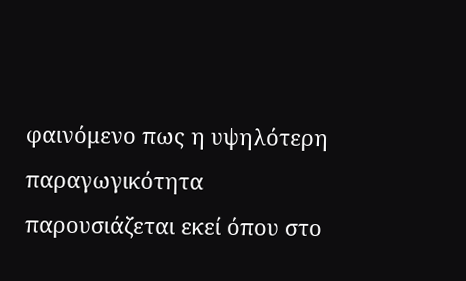φαινόμενο πως η υψηλότερη παραγωγικότητα παρουσιάζεται εκεί όπου στο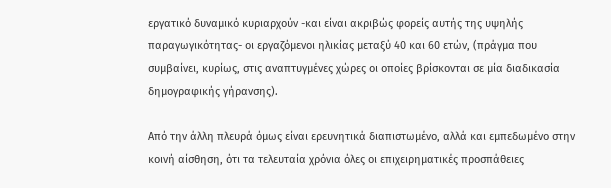εργατικό δυναμικό κυριαρχούν -και είναι ακριβώς φορείς αυτής της υψηλής παραγωγικότητας- οι εργαζόμενοι ηλικίας μεταξύ 40 και 60 ετών, (πράγμα που συμβαίνει, κυρίως, στις αναπτυγμένες χώρες οι οποίες βρίσκονται σε μία διαδικασία δημογραφικής γήρανσης).

Από την άλλη πλευρά όμως είναι ερευνητικά διαπιστωμένο, αλλά και εμπεδωμένο στην κοινή αίσθηση, ότι τα τελευταία χρόνια όλες οι επιχειρηματικές προσπάθειες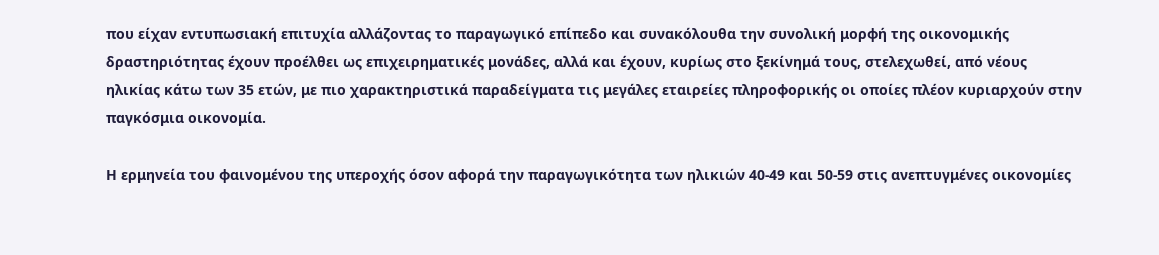που είχαν εντυπωσιακή επιτυχία αλλάζοντας το παραγωγικό επίπεδο και συνακόλουθα την συνολική μορφή της οικονομικής δραστηριότητας έχουν προέλθει ως επιχειρηματικές μονάδες, αλλά και έχουν, κυρίως στο ξεκίνημά τους, στελεχωθεί, από νέους ηλικίας κάτω των 35 ετών, με πιο χαρακτηριστικά παραδείγματα τις μεγάλες εταιρείες πληροφορικής οι οποίες πλέον κυριαρχούν στην παγκόσμια οικονομία.

Η ερμηνεία του φαινομένου της υπεροχής όσον αφορά την παραγωγικότητα των ηλικιών 40-49 και 50-59 στις ανεπτυγμένες οικονομίες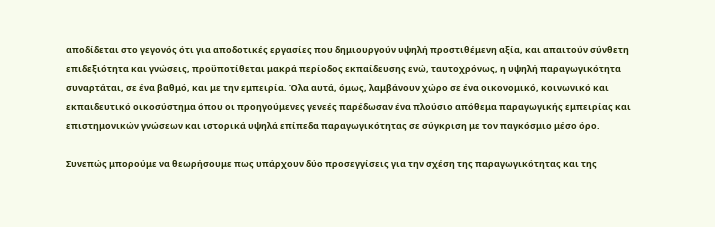αποδίδεται στο γεγονός ότι για αποδοτικές εργασίες που δημιουργούν υψηλή προστιθέμενη αξία, και απαιτούν σύνθετη επιδεξιότητα και γνώσεις, προϋποτίθεται μακρά περίοδος εκπαίδευσης ενώ, ταυτοχρόνως, η υψηλή παραγωγικότητα συναρτάται, σε ένα βαθμό, και με την εμπειρία. Όλα αυτά, όμως, λαμβάνουν χώρο σε ένα οικονομικό, κοινωνικό και εκπαιδευτικό οικοσύστημα όπου οι προηγούμενες γενεές παρέδωσαν ένα πλούσιο απόθεμα παραγωγικής εμπειρίας και επιστημονικών γνώσεων και ιστορικά υψηλά επίπεδα παραγωγικότητας σε σύγκριση με τον παγκόσμιο μέσο όρο.

Συνεπώς μπορούμε να θεωρήσουμε πως υπάρχουν δύο προσεγγίσεις για την σχέση της παραγωγικότητας και της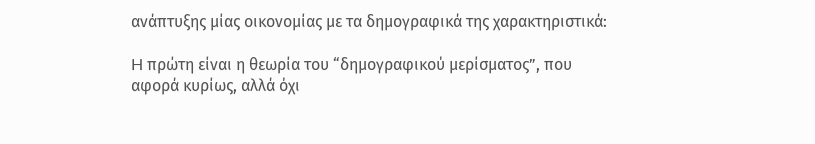ανάπτυξης μίας οικονομίας με τα δημογραφικά της χαρακτηριστικά:

H πρώτη είναι η θεωρία του “δημογραφικού μερίσματος”, που αφορά κυρίως, αλλά όχι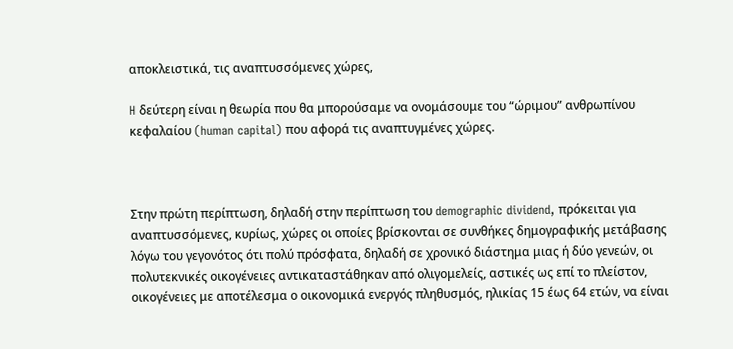αποκλειστικά, τις αναπτυσσόμενες χώρες,

H δεύτερη είναι η θεωρία που θα μπορούσαμε να ονομάσουμε του “ώριμου” ανθρωπίνου κεφαλαίου (human capital) που αφορά τις αναπτυγμένες χώρες.



Στην πρώτη περίπτωση, δηλαδή στην περίπτωση του demographic dividend, πρόκειται για αναπτυσσόμενες, κυρίως, χώρες οι οποίες βρίσκονται σε συνθήκες δημογραφικής μετάβασης λόγω του γεγονότος ότι πολύ πρόσφατα, δηλαδή σε χρονικό διάστημα μιας ή δύο γενεών, οι πολυτεκνικές οικογένειες αντικαταστάθηκαν από ολιγομελείς, αστικές ως επί το πλείστον, οικογένειες με αποτέλεσμα ο οικονομικά ενεργός πληθυσμός, ηλικίας 15 έως 64 ετών, να είναι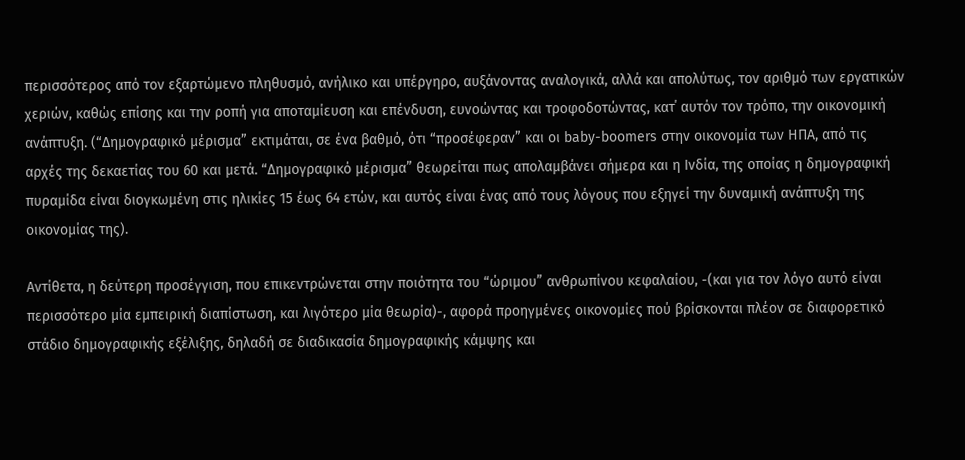περισσότερος από τον εξαρτώμενο πληθυσμό, ανήλικο και υπέργηρο, αυξάνοντας αναλογικά, αλλά και απολύτως, τον αριθμό των εργατικών χεριών, καθώς επίσης και την ροπή για αποταμίευση και επένδυση, ευνοώντας και τροφοδοτώντας, κατ΄ αυτόν τον τρόπο, την οικονομική ανάπτυξη. (“Δημογραφικό μέρισμα” εκτιμάται, σε ένα βαθμό, ότι “προσέφεραν” και οι baby-boomers στην οικονομία των ΗΠΑ, από τις αρχές της δεκαετίας του 60 και μετά. “Δημογραφικό μέρισμα” θεωρείται πως απολαμβάνει σήμερα και η Ινδία, της οποίας η δημογραφική πυραμίδα είναι διογκωμένη στις ηλικίες 15 έως 64 ετών, και αυτός είναι ένας από τους λόγους που εξηγεί την δυναμική ανάπτυξη της οικονομίας της).

Αντίθετα, η δεύτερη προσέγγιση, που επικεντρώνεται στην ποιότητα του “ώριμου” ανθρωπίνου κεφαλαίου, -(και για τον λόγο αυτό είναι περισσότερο μία εμπειρική διαπίστωση, και λιγότερο μία θεωρία)-, αφορά προηγμένες οικονομίες πού βρίσκονται πλέον σε διαφορετικό στάδιο δημογραφικής εξέλιξης, δηλαδή σε διαδικασία δημογραφικής κάμψης και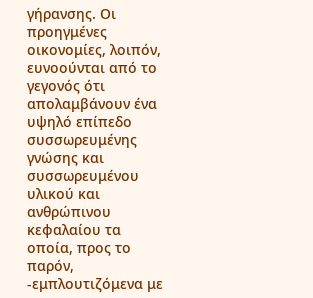γήρανσης. Οι προηγμένες οικονομίες, λοιπόν, ευνοούνται από το γεγονός ότι απολαμβάνουν ένα υψηλό επίπεδο συσσωρευμένης γνώσης και συσσωρευμένου υλικού και ανθρώπινου κεφαλαίου τα οποία, προς το παρόν, -εμπλουτιζόμενα με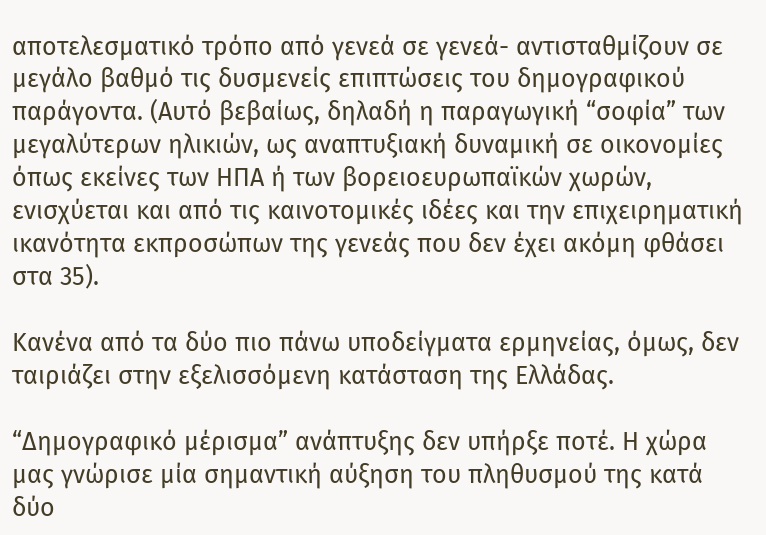αποτελεσματικό τρόπο από γενεά σε γενεά- αντισταθμίζουν σε μεγάλο βαθμό τις δυσμενείς επιπτώσεις του δημογραφικού παράγοντα. (Αυτό βεβαίως, δηλαδή η παραγωγική “σοφία” των μεγαλύτερων ηλικιών, ως αναπτυξιακή δυναμική σε οικονομίες όπως εκείνες των ΗΠΑ ή των βορειοευρωπαϊκών χωρών, ενισχύεται και από τις καινοτομικές ιδέες και την επιχειρηματική ικανότητα εκπροσώπων της γενεάς που δεν έχει ακόμη φθάσει στα 35).

Κανένα από τα δύο πιο πάνω υποδείγματα ερμηνείας, όμως, δεν ταιριάζει στην εξελισσόμενη κατάσταση της Ελλάδας.

“Δημογραφικό μέρισμα” ανάπτυξης δεν υπήρξε ποτέ. Η χώρα μας γνώρισε μία σημαντική αύξηση του πληθυσμού της κατά δύο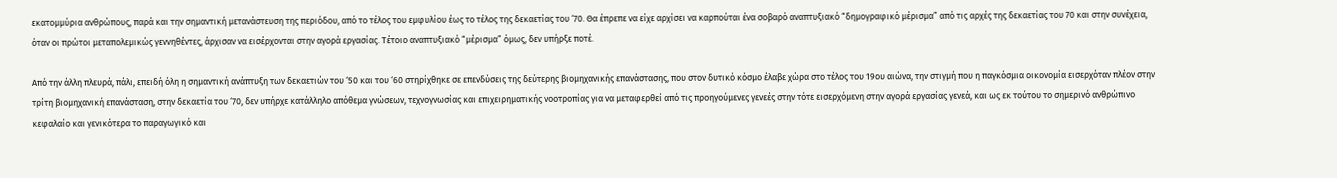εκατομμύρια ανθρώπους, παρά και την σημαντική μετανάστευση της περιόδου, από το τέλος του εμφυλίου έως το τέλος της δεκαετίας του ‘70. Θα έπρεπε να είχε αρχίσει να καρπούται ένα σοβαρό αναπτυξιακό “δημογραφικό μέρισμα” από τις αρχές της δεκαετίας του 70 και στην συνέχεια, όταν οι πρώτοι μεταπολεμικώς γεννηθέντες, άρχισαν να εισέρχονται στην αγορά εργασίας. Τέτοιο αναπτυξιακό “μέρισμα” όμως, δεν υπήρξε ποτέ.

Από την άλλη πλευρά, πάλι, επειδή όλη η σημαντική ανάπτυξη των δεκαετιών του ‘50 και του ‘60 στηρίχθηκε σε επενδύσεις της δεύτερης βιομηχανικής επανάστασης, που στον δυτικό κόσμο έλαβε χώρα στο τέλος του 19ου αιώνα, την στιγμή που η παγκόσμια οικονομία εισερχόταν πλέον στην τρίτη βιομηχανική επανάσταση, στην δεκαετία του ‘70, δεν υπήρχε κατάλληλο απόθεμα γνώσεων, τεχνογνωσίας και επιχειρηματικής νοοτροπίας για να μεταφερθεί από τις προηγούμενες γενεές στην τότε εισερχόμενη στην αγορά εργασίας γενεά, και ως εκ τούτου το σημερινό ανθρώπινο κεφαλαίο και γενικότερα το παραγωγικό και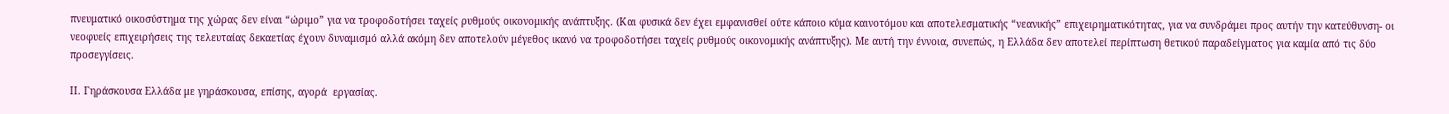πνευματικό οικοσύστημα της χώρας δεν είναι “ώριμο” για να τροφοδοτήσει ταχείς ρυθμούς οικονομικής ανάπτυξης. (Και φυσικά δεν έχει εμφανισθεί ούτε κάποιο κύμα καινοτόμου και αποτελεσματικής “νεανικής” επιχειρηματικότητας, για να συνδράμει προς αυτήν την κατεύθυνση- οι νεοφυείς επιχειρήσεις της τελευταίας δεκαετίας έχουν δυναμισμό αλλά ακόμη δεν αποτελούν μέγεθος ικανό να τροφοδοτήσει ταχείς ρυθμούς οικονομικής ανάπτυξης). Με αυτή την έννοια, συνεπώς, η Ελλάδα δεν αποτελεί περίπτωση θετικού παραδείγματος για καμία από τις δύο προσεγγίσεις.

ΙΙ. Γηράσκουσα Ελλάδα με γηράσκουσα, επίσης, αγορά  εργασίας.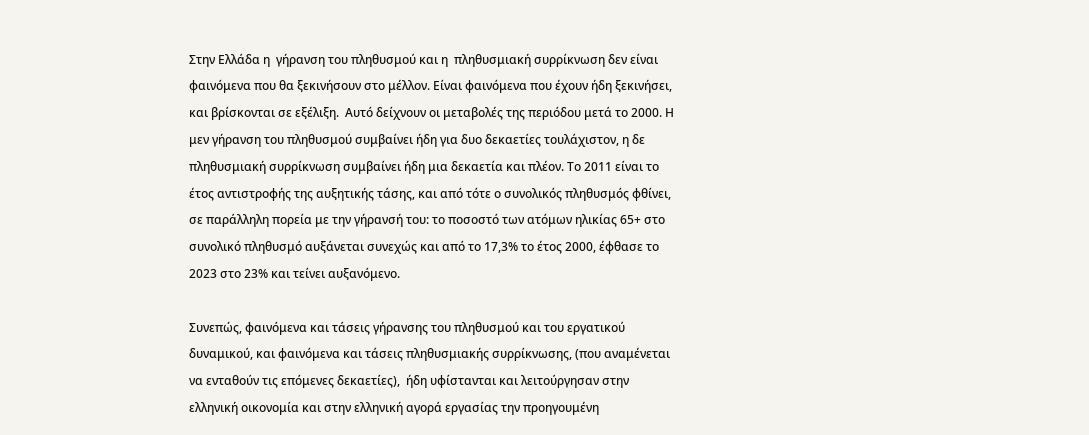Στην Ελλάδα η  γήρανση του πληθυσμού και η  πληθυσμιακή συρρίκνωση δεν είναι φαινόμενα που θα ξεκινήσουν στο μέλλον. Είναι φαινόμενα που έχουν ήδη ξεκινήσει, και βρίσκονται σε εξέλιξη.  Αυτό δείχνουν οι μεταβολές της περιόδου μετά το 2000. Η μεν γήρανση του πληθυσμού συμβαίνει ήδη για δυο δεκαετίες τουλάχιστον, η δε πληθυσμιακή συρρίκνωση συμβαίνει ήδη μια δεκαετία και πλέον. Το 2011 είναι το έτος αντιστροφής της αυξητικής τάσης, και από τότε ο συνολικός πληθυσμός φθίνει, σε παράλληλη πορεία με την γήρανσή του: το ποσοστό των ατόμων ηλικίας 65+ στο συνολικό πληθυσμό αυξάνεται συνεχώς και από το 17,3% το έτος 2000, έφθασε το 2023 στο 23% και τείνει αυξανόμενο.

Συνεπώς, φαινόμενα και τάσεις γήρανσης του πληθυσμού και του εργατικού δυναμικού, και φαινόμενα και τάσεις πληθυσμιακής συρρίκνωσης, (που αναμένεται να ενταθούν τις επόμενες δεκαετίες),  ήδη υφίστανται και λειτούργησαν στην ελληνική οικονομία και στην ελληνική αγορά εργασίας την προηγουμένη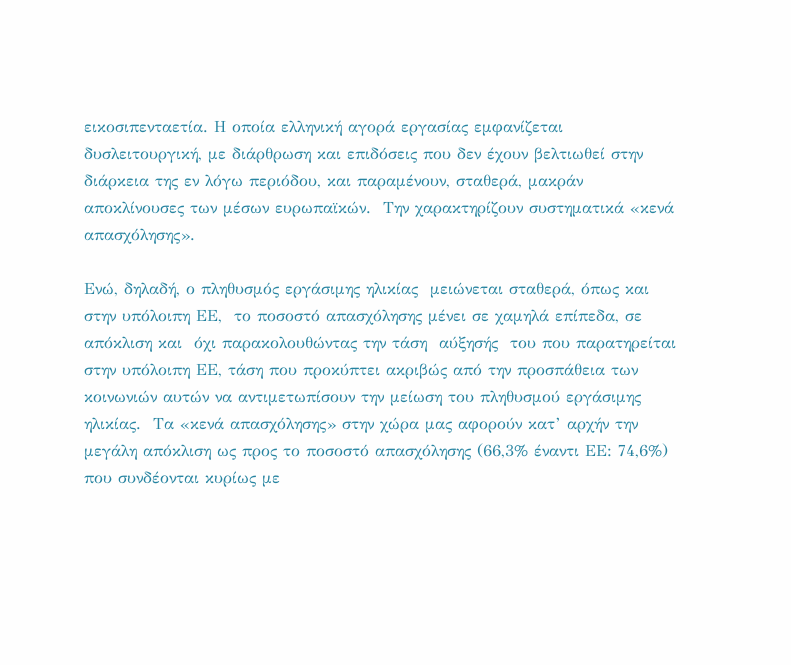εικοσιπενταετία. Η οποία ελληνική αγορά εργασίας εμφανίζεται δυσλειτουργική, με διάρθρωση και επιδόσεις που δεν έχουν βελτιωθεί στην διάρκεια της εν λόγω περιόδου, και παραμένουν, σταθερά, μακράν αποκλίνουσες των μέσων ευρωπαϊκών.  Την χαρακτηρίζουν συστηματικά «κενά απασχόλησης».

Ενώ, δηλαδή, ο πληθυσμός εργάσιμης ηλικίας  μειώνεται σταθερά, όπως και στην υπόλοιπη ΕΕ,  το ποσοστό απασχόλησης μένει σε χαμηλά επίπεδα, σε απόκλιση και  όχι παρακολουθώντας την τάση  αύξησής  του που παρατηρείται στην υπόλοιπη ΕΕ, τάση που προκύπτει ακριβώς από την προσπάθεια των κοινωνιών αυτών να αντιμετωπίσουν την μείωση του πληθυσμού εργάσιμης ηλικίας.  Τα «κενά απασχόλησης» στην χώρα μας αφορούν κατ’ αρχήν την μεγάλη απόκλιση ως προς το ποσοστό απασχόλησης (66,3% έναντι ΕΕ: 74,6%)  που συνδέονται κυρίως με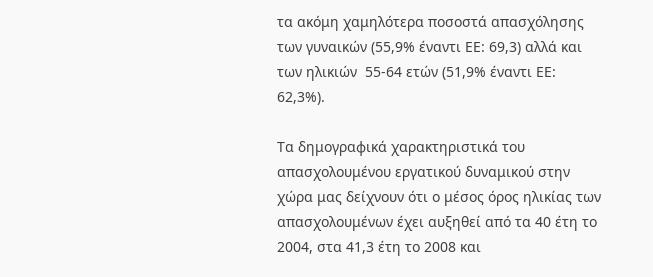τα ακόμη χαμηλότερα ποσοστά απασχόλησης  των γυναικών (55,9% έναντι ΕΕ: 69,3) αλλά και των ηλικιών  55-64 ετών (51,9% έναντι ΕΕ: 62,3%).

Τα δημογραφικά χαρακτηριστικά του απασχολουμένου εργατικού δυναμικού στην χώρα μας δείχνουν ότι ο μέσος όρος ηλικίας των απασχολουμένων έχει αυξηθεί από τα 40 έτη το 2004, στα 41,3 έτη το 2008 και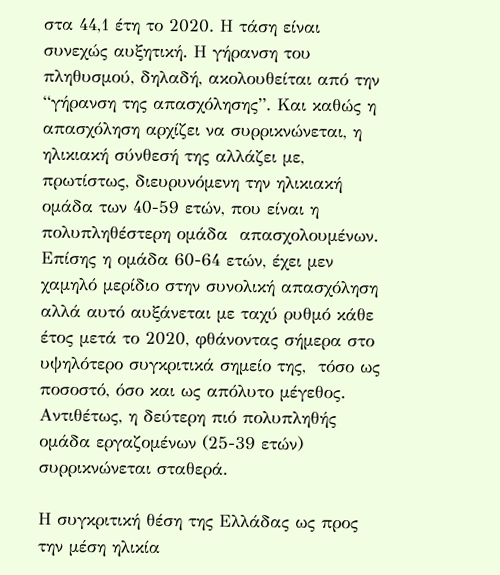στα 44,1 έτη το 2020. Η τάση είναι συνεχώς αυξητική. Η γήρανση του πληθυσμού, δηλαδή, ακολουθείται από την “γήρανση της απασχόλησης”. Και καθώς η απασχόληση αρχίζει να συρρικνώνεται, η ηλικιακή σύνθεσή της αλλάζει με, πρωτίστως, διευρυνόμενη την ηλικιακή ομάδα των 40-59 ετών, που είναι η πολυπληθέστερη ομάδα  απασχολουμένων. Επίσης η ομάδα 60-64 ετών, έχει μεν χαμηλό μερίδιο στην συνολική απασχόληση αλλά αυτό αυξάνεται με ταχύ ρυθμό κάθε έτος μετά το 2020, φθάνοντας σήμερα στο υψηλότερο συγκριτικά σημείο της,  τόσο ως ποσοστό, όσο και ως απόλυτο μέγεθος. Αντιθέτως, η δεύτερη πιό πολυπληθής ομάδα εργαζομένων (25-39 ετών) συρρικνώνεται σταθερά.

Η συγκριτική θέση της Ελλάδας ως προς την μέση ηλικία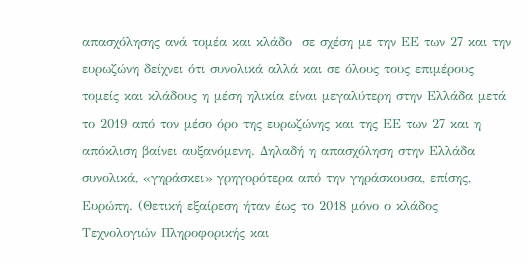απασχόλησης ανά τομέα και κλάδο  σε σχέση με την ΕΕ των 27 και την  ευρωζώνη δείχνει ότι συνολικά αλλά και σε όλους τους επιμέρους τομείς και κλάδους η μέση ηλικία είναι μεγαλύτερη στην Ελλάδα μετά το 2019 από τον μέσο όρο της ευρωζώνης και της ΕΕ των 27 και η απόκλιση βαίνει αυξανόμενη. Δηλαδή η απασχόληση στην Ελλάδα συνολικά, «γηράσκει» γρηγορότερα από την γηράσκουσα, επίσης, Ευρώπη. (Θετική εξαίρεση ήταν έως το 2018 μόνο ο κλάδος Τεχνολογιών Πληροφορικής και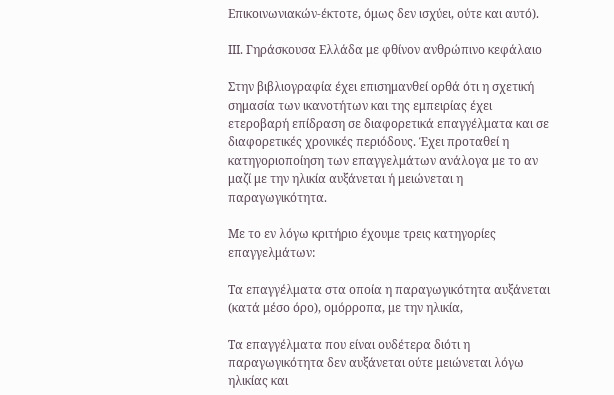Επικοινωνιακών-έκτοτε, όμως δεν ισχύει, ούτε και αυτό).

ΙΙΙ. Γηράσκουσα Ελλάδα με φθίνον ανθρώπινο κεφάλαιο

Στην βιβλιογραφία έχει επισημανθεί ορθά ότι η σχετική σημασία των ικανοτήτων και της εμπειρίας έχει ετεροβαρή επίδραση σε διαφορετικά επαγγέλματα και σε διαφορετικές χρονικές περιόδους. Έχει προταθεί η κατηγοριοποίηση των επαγγελμάτων ανάλογα με το αν μαζί με την ηλικία αυξάνεται ή μειώνεται η παραγωγικότητα.

Με το εν λόγω κριτήριο έχουμε τρεις κατηγορίες επαγγελμάτων:

Tα επαγγέλματα στα οποία η παραγωγικότητα αυξάνεται (κατά μέσο όρο), ομόρροπα, με την ηλικία,

Tα επαγγέλματα που είναι ουδέτερα διότι η παραγωγικότητα δεν αυξάνεται ούτε μειώνεται λόγω ηλικίας και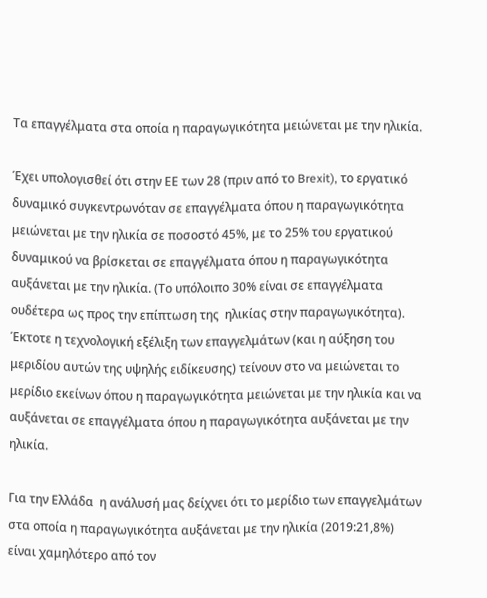Tα επαγγέλματα στα οποία η παραγωγικότητα μειώνεται με την ηλικία.

Έχει υπολογισθεί ότι στην ΕΕ των 28 (πριν από το Brexit), το εργατικό δυναμικό συγκεντρωνόταν σε επαγγέλματα όπου η παραγωγικότητα μειώνεται με την ηλικία σε ποσοστό 45%, με το 25% του εργατικού δυναμικού να βρίσκεται σε επαγγέλματα όπου η παραγωγικότητα αυξάνεται με την ηλικία. (Το υπόλοιπο 30% είναι σε επαγγέλματα ουδέτερα ως προς την επίπτωση της  ηλικίας στην παραγωγικότητα). Έκτοτε η τεχνολογική εξέλιξη των επαγγελμάτων (και η αύξηση του μεριδίου αυτών της υψηλής ειδίκευσης) τείνουν στο να μειώνεται το μερίδιο εκείνων όπου η παραγωγικότητα μειώνεται με την ηλικία και να αυξάνεται σε επαγγέλματα όπου η παραγωγικότητα αυξάνεται με την ηλικία.

Για την Ελλάδα  η ανάλυσή μας δείχνει ότι το μερίδιο των επαγγελμάτων στα οποία η παραγωγικότητα αυξάνεται με την ηλικία (2019:21,8%) είναι χαμηλότερο από τον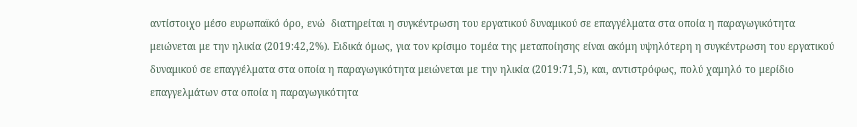αντίστοιχο μέσο ευρωπαϊκό όρο, ενώ  διατηρείται η συγκέντρωση του εργατικού δυναμικού σε επαγγέλματα στα οποία η παραγωγικότητα μειώνεται με την ηλικία (2019:42,2%). Ειδικά όμως, για τον κρίσιμο τομέα της μεταποίησης είναι ακόμη υψηλότερη η συγκέντρωση του εργατικού δυναμικού σε επαγγέλματα στα οποία η παραγωγικότητα μειώνεται με την ηλικία (2019:71,5), και, αντιστρόφως, πολύ χαμηλό το μερίδιο επαγγελμάτων στα οποία η παραγωγικότητα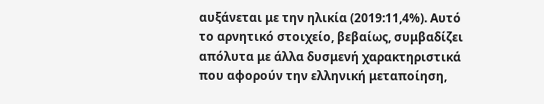αυξάνεται με την ηλικία (2019:11,4%). Αυτό το αρνητικό στοιχείο, βεβαίως, συμβαδίζει απόλυτα με άλλα δυσμενή χαρακτηριστικά που αφορούν την ελληνική μεταποίηση,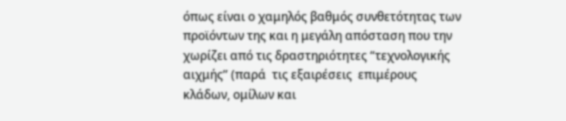όπως είναι ο χαμηλός βαθμός συνθετότητας των προϊόντων της και η μεγάλη απόσταση που την χωρίζει από τις δραστηριότητες “τεχνολογικής αιχμής” (παρά  τις εξαιρέσεις  επιμέρους κλάδων, ομίλων και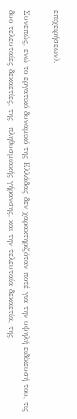επιχειρήσεων).

Συνεπώς, ενώ το εργατικό δυναμικό της Ελλάδας δεν χαρακτηριζόταν ποτέ για την υψηλή ειδίκευσή του, τις δυο τελευταίες δεκαετίες, της  πληθυσμιακής γήρανσης, και την τελευταία δεκαετία, της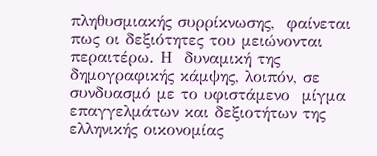πληθυσμιακής συρρίκνωσης,  φαίνεται πως οι δεξιότητες του μειώνονται  περαιτέρω. Η  δυναμική της δημογραφικής κάμψης, λοιπόν, σε συνδυασμό με το υφιστάμενο  μίγμα επαγγελμάτων και δεξιοτήτων της ελληνικής οικονομίας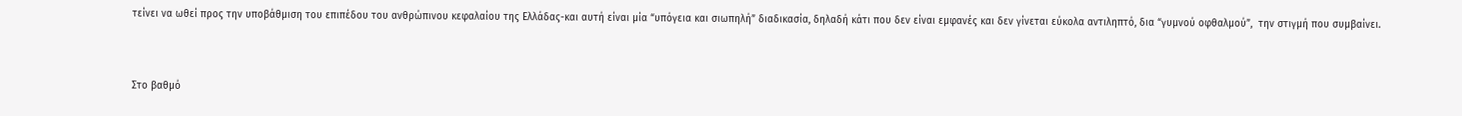τείνει να ωθεί προς την υποβάθμιση του επιπέδου του ανθρώπινου κεφαλαίου της Ελλάδας-και αυτή είναι μία “υπόγεια και σιωπηλή” διαδικασία, δηλαδή κάτι που δεν είναι εμφανές και δεν γίνεται εύκολα αντιληπτό, δια “γυμνού οφθαλμού”,  την στιγμή που συμβαίνει.



Στο βαθμό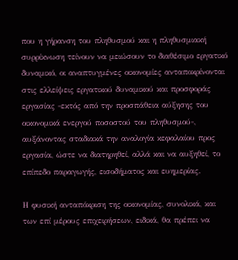που η γήρανση του πληθυσμού και η πληθυσμιακή συρρίκνωση τείνουν να μειώσουν το διαθέσιμο εργατικό δυναμικό, οι αναπτυγμένες οικονομίες ανταποκρίνονται στις ελλείψεις εργατικού δυναμικού και προσφοράς εργασίας -εκτός από την προσπάθεια αύξησης του οικονομικά ενεργού ποσοστού του πληθυσμού-, αυξάνοντας σταδιακά την αναλογία κεφαλαίου προς εργασία, ώστε να διατηρηθεί, αλλά και να αυξηθεί, το επίπεδο παραγωγής, εισοδήματος και ευημερίας.

Η φυσική ανταπόκριση της οικονομίας, συνολικά, και των επί μέρους επιχειρήσεων, ειδικά, θα πρέπει να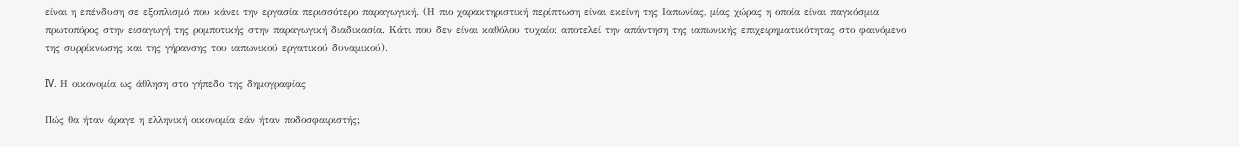είναι η επένδυση σε εξοπλισμό που κάνει την εργασία περισσότερο παραγωγική. (Η πιο χαρακτηριστική περίπτωση είναι εκείνη της Ιαπωνίας, μίας χώρας η οποία είναι παγκόσμια πρωτοπόρος στην εισαγωγή της ρομποτικής στην παραγωγική διαδικασία. Κάτι που δεν είναι καθόλου τυχαίο: αποτελεί την απάντηση της ιαπωνικής επιχειρηματικότητας στο φαινόμενο της συρρίκνωσης και της γήρανσης του ιαπωνικού εργατικού δυναμικού).

IV. Η οικονομία ως άθληση στο γήπεδο της δημογραφίας

Πώς θα ήταν άραγε η ελληνική οικονομία εάν ήταν ποδοσφαιριστής;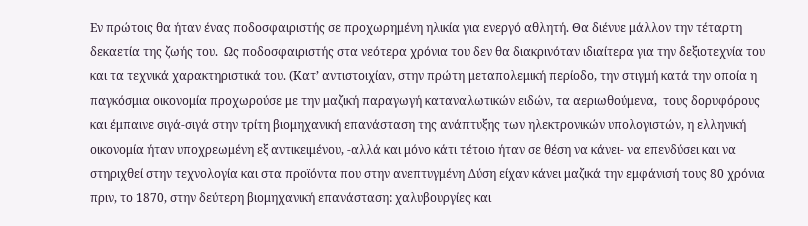Εν πρώτοις θα ήταν ένας ποδοσφαιριστής σε προχωρημένη ηλικία για ενεργό αθλητή. Θα διένυε μάλλον την τέταρτη δεκαετία της ζωής του.  Ως ποδοσφαιριστής στα νεότερα χρόνια του δεν θα διακρινόταν ιδιαίτερα για την δεξιοτεχνία του και τα τεχνικά χαρακτηριστικά του. (Κατ’ αντιστοιχίαν, στην πρώτη μεταπολεμική περίοδο, την στιγμή κατά την οποία η παγκόσμια οικονομία προχωρούσε με την μαζική παραγωγή καταναλωτικών ειδών, τα αεριωθούμενα,  τους δορυφόρους και έμπαινε σιγά-σιγά στην τρίτη βιομηχανική επανάσταση της ανάπτυξης των ηλεκτρονικών υπολογιστών, η ελληνική οικονομία ήταν υποχρεωμένη εξ αντικειμένου, -αλλά και μόνο κάτι τέτοιο ήταν σε θέση να κάνει- να επενδύσει και να στηριχθεί στην τεχνολογία και στα προϊόντα που στην ανεπτυγμένη Δύση είχαν κάνει μαζικά την εμφάνισή τους 80 χρόνια πριν, το 1870, στην δεύτερη βιομηχανική επανάσταση: χαλυβουργίες και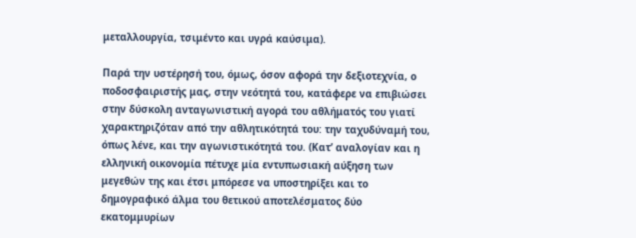μεταλλουργία, τσιμέντο και υγρά καύσιμα).

Παρά την υστέρησή του, όμως, όσον αφορά την δεξιοτεχνία, ο ποδοσφαιριστής μας, στην νεότητά του, κατάφερε να επιβιώσει στην δύσκολη ανταγωνιστική αγορά του αθλήματός του γιατί χαρακτηριζόταν από την αθλητικότητά του: την ταχυδύναμή του, όπως λένε, και την αγωνιστικότητά του. (Κατ’ αναλογίαν και η ελληνική οικονομία πέτυχε μία εντυπωσιακή αύξηση των μεγεθών της και έτσι μπόρεσε να υποστηρίξει και το δημογραφικό άλμα του θετικού αποτελέσματος δύο εκατομμυρίων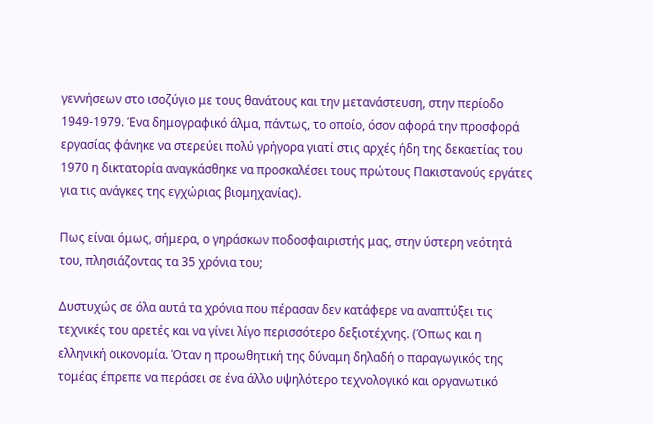γεννήσεων στο ισοζύγιο με τους θανάτους και την μετανάστευση, στην περίοδο 1949-1979. Ένα δημογραφικό άλμα, πάντως, το οποίο, όσον αφορά την προσφορά εργασίας φάνηκε να στερεύει πολύ γρήγορα γιατί στις αρχές ήδη της δεκαετίας του 1970 η δικτατορία αναγκάσθηκε να προσκαλέσει τους πρώτους Πακιστανούς εργάτες για τις ανάγκες της εγχώριας βιομηχανίας).

Πως είναι όμως, σήμερα, ο γηράσκων ποδοσφαιριστής μας, στην ύστερη νεότητά του, πλησιάζοντας τα 35 χρόνια του;

Δυστυχώς σε όλα αυτά τα χρόνια που πέρασαν δεν κατάφερε να αναπτύξει τις τεχνικές του αρετές και να γίνει λίγο περισσότερο δεξιοτέχνης. (Όπως και η ελληνική οικονομία. Όταν η προωθητική της δύναμη δηλαδή ο παραγωγικός της τομέας έπρεπε να περάσει σε ένα άλλο υψηλότερο τεχνολογικό και οργανωτικό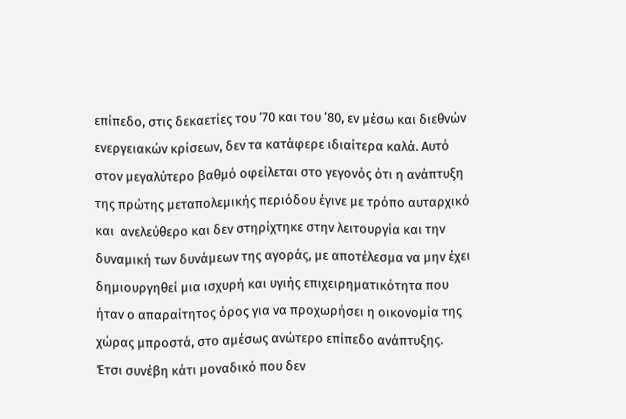επίπεδο, στις δεκαετίες του ‘70 και του ‘80, εν μέσω και διεθνών ενεργειακών κρίσεων, δεν τα κατάφερε ιδιαίτερα καλά. Αυτό στον μεγαλύτερο βαθμό οφείλεται στο γεγονός ότι η ανάπτυξη της πρώτης μεταπολεμικής περιόδου έγινε με τρόπο αυταρχικό και  ανελεύθερο και δεν στηρίχτηκε στην λειτουργία και την δυναμική των δυνάμεων της αγοράς, με αποτέλεσμα να μην έχει δημιουργηθεί μια ισχυρή και υγιής επιχειρηματικότητα που ήταν ο απαραίτητος όρος για να προχωρήσει η οικονομία της χώρας μπροστά, στο αμέσως ανώτερο επίπεδο ανάπτυξης. Έτσι συνέβη κάτι μοναδικό που δεν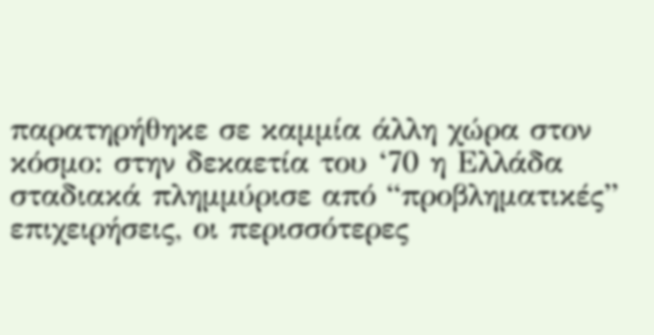παρατηρήθηκε σε καμμία άλλη χώρα στον κόσμο: στην δεκαετία του ‘70 η Ελλάδα σταδιακά πλημμύρισε από “προβληματικές” επιχειρήσεις, οι περισσότερες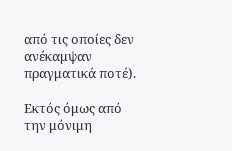από τις οποίες δεν ανέκαμψαν πραγματικά ποτέ).

Εκτός όμως από την μόνιμη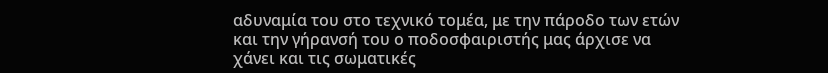αδυναμία του στο τεχνικό τομέα, με την πάροδο των ετών και την γήρανσή του ο ποδοσφαιριστής μας άρχισε να χάνει και τις σωματικές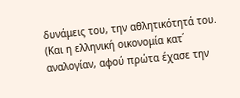δυνάμεις του, την αθλητικότητά του. (Και η ελληνική οικονομία κατ΄ αναλογίαν, αφού πρώτα έχασε την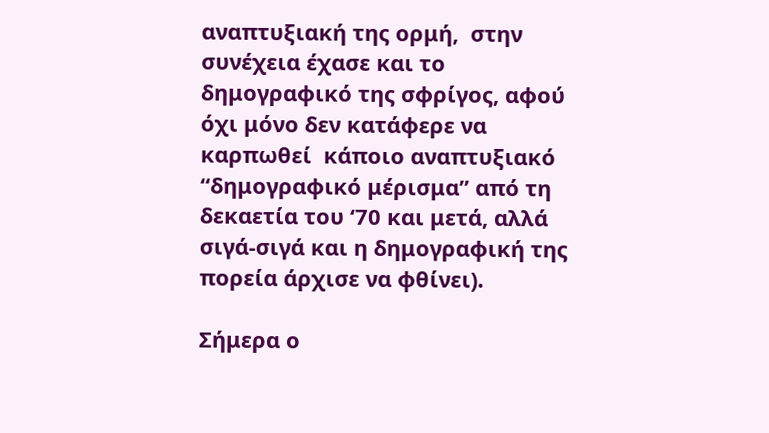αναπτυξιακή της ορμή,  στην συνέχεια έχασε και το δημογραφικό της σφρίγος, αφού όχι μόνο δεν κατάφερε να καρπωθεί  κάποιο αναπτυξιακό “δημογραφικό μέρισμα” από τη δεκαετία του ‘70 και μετά, αλλά σιγά-σιγά και η δημογραφική της πορεία άρχισε να φθίνει).

Σήμερα ο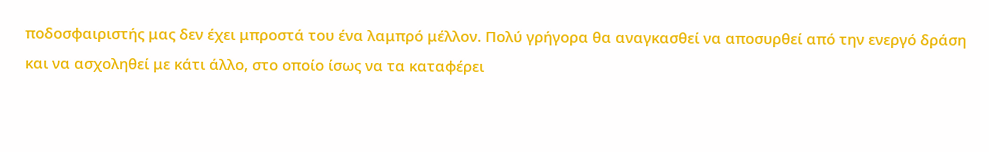ποδοσφαιριστής μας δεν έχει μπροστά του ένα λαμπρό μέλλον. Πολύ γρήγορα θα αναγκασθεί να αποσυρθεί από την ενεργό δράση και να ασχοληθεί με κάτι άλλο, στο οποίο ίσως να τα καταφέρει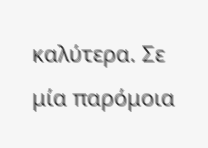καλύτερα. Σε μία παρόμοια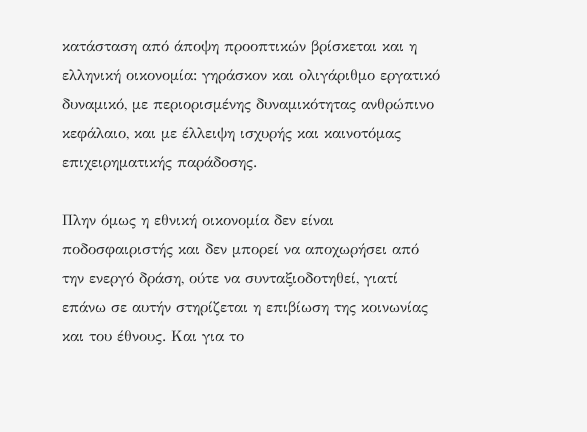κατάσταση από άποψη προοπτικών βρίσκεται και η ελληνική οικονομία: γηράσκον και ολιγάριθμο εργατικό δυναμικό, με περιορισμένης δυναμικότητας ανθρώπινο κεφάλαιο, και με έλλειψη ισχυρής και καινοτόμας επιχειρηματικής παράδοσης.

Πλην όμως η εθνική οικονομία δεν είναι ποδοσφαιριστής και δεν μπορεί να αποχωρήσει από την ενεργό δράση, ούτε να συνταξιοδοτηθεί, γιατί επάνω σε αυτήν στηρίζεται η επιβίωση της κοινωνίας και του έθνους. Και για το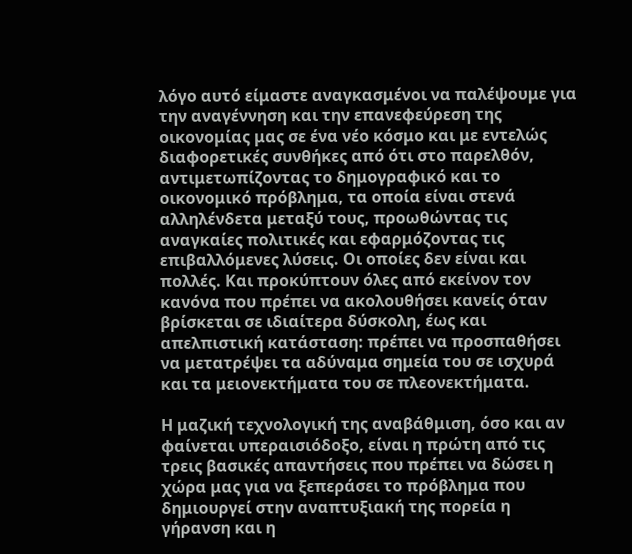λόγο αυτό είμαστε αναγκασμένοι να παλέψουμε για την αναγέννηση και την επανεφεύρεση της οικονομίας μας σε ένα νέο κόσμο και με εντελώς διαφορετικές συνθήκες από ότι στο παρελθόν, αντιμετωπίζοντας το δημογραφικό και το οικονομικό πρόβλημα, τα οποία είναι στενά αλληλένδετα μεταξύ τους, προωθώντας τις αναγκαίες πολιτικές και εφαρμόζοντας τις επιβαλλόμενες λύσεις. Οι οποίες δεν είναι και πολλές. Και προκύπτουν όλες από εκείνον τον κανόνα που πρέπει να ακολουθήσει κανείς όταν βρίσκεται σε ιδιαίτερα δύσκολη, έως και απελπιστική κατάσταση: πρέπει να προσπαθήσει να μετατρέψει τα αδύναμα σημεία του σε ισχυρά και τα μειονεκτήματα του σε πλεονεκτήματα.

Η μαζική τεχνολογική της αναβάθμιση, όσο και αν φαίνεται υπεραισιόδοξο, είναι η πρώτη από τις τρεις βασικές απαντήσεις που πρέπει να δώσει η χώρα μας για να ξεπεράσει το πρόβλημα που δημιουργεί στην αναπτυξιακή της πορεία η γήρανση και η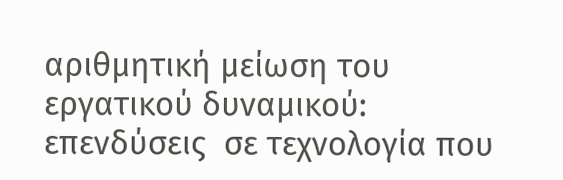αριθμητική μείωση του εργατικού δυναμικού: επενδύσεις  σε τεχνολογία που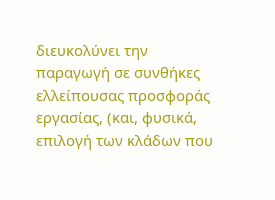διευκολύνει την παραγωγή σε συνθήκες ελλείπουσας προσφοράς εργασίας, (και, φυσικά, επιλογή των κλάδων που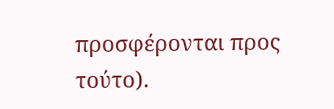προσφέρονται προς τούτο).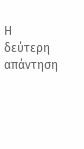Η δεύτερη απάντηση